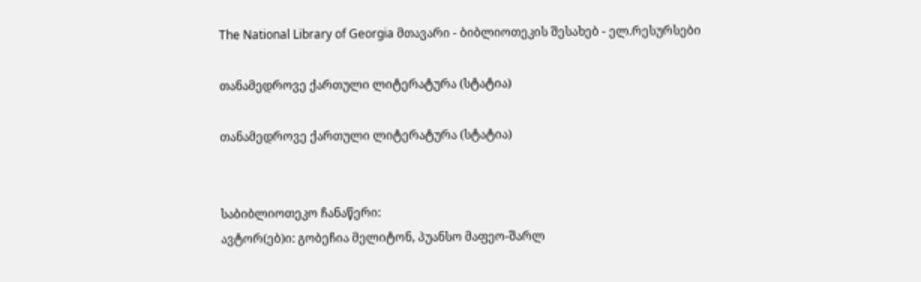The National Library of Georgia მთავარი - ბიბლიოთეკის შესახებ - ელ.რესურსები

თანამედროვე ქართული ლიტერატურა (სტატია)

თანამედროვე ქართული ლიტერატურა (სტატია)


საბიბლიოთეკო ჩანაწერი:
ავტორ(ებ)ი: გობეჩია მელიტონ, პუანსო მაფეო-შარლ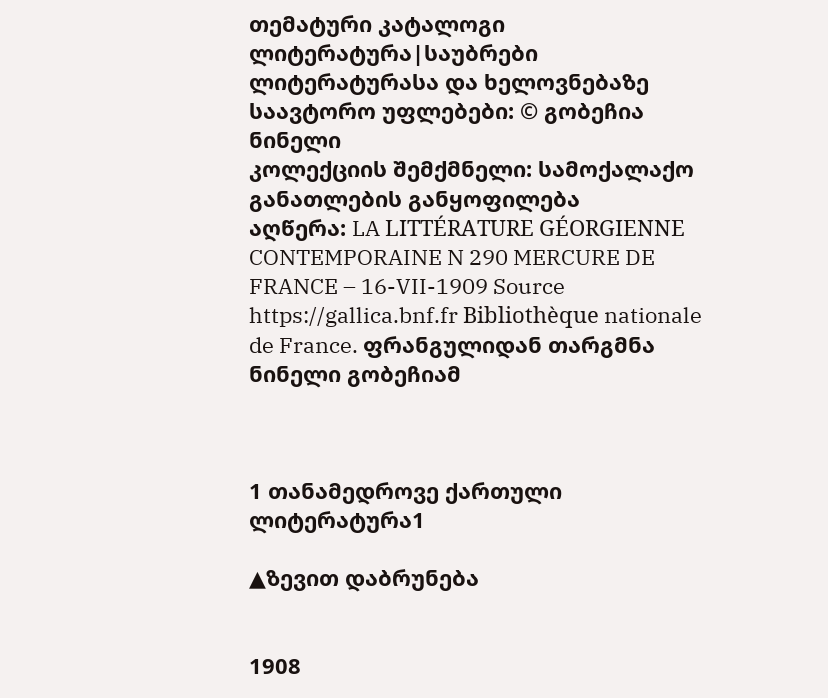თემატური კატალოგი ლიტერატურა|საუბრები ლიტერატურასა და ხელოვნებაზე
საავტორო უფლებები: © გობეჩია ნინელი
კოლექციის შემქმნელი: სამოქალაქო განათლების განყოფილება
აღწერა: LA LITTÉRATURE GÉORGIENNE CONTEMPORAINE N 290 MERCURE DE FRANCE – 16-VII-1909 Source https://gallica.bnf.fr Bibliothèque nationale de France. ფრანგულიდან თარგმნა ნინელი გობეჩიამ



1 თანამედროვე ქართული ლიტერატურა1

▲ზევით დაბრუნება


1908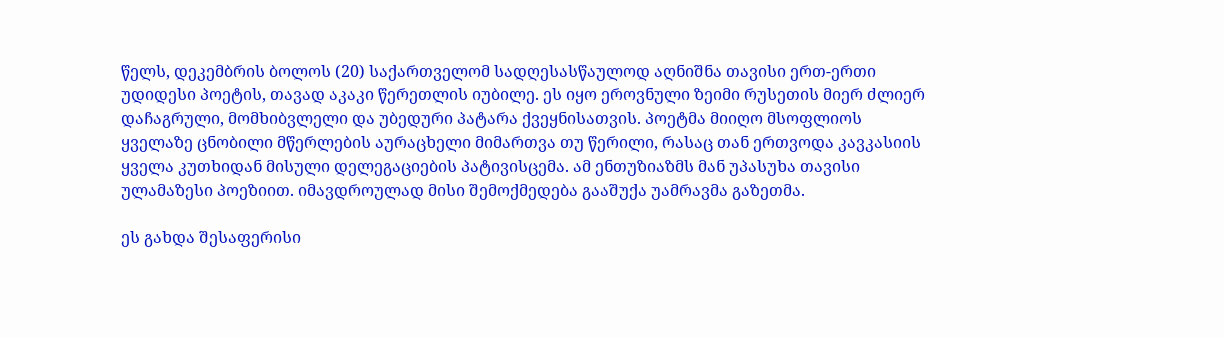წელს, დეკემბრის ბოლოს (20) საქართველომ სადღესასწაულოდ აღნიშნა თავისი ერთ-ერთი უდიდესი პოეტის, თავად აკაკი წერეთლის იუბილე. ეს იყო ეროვნული ზეიმი რუსეთის მიერ ძლიერ დაჩაგრული, მომხიბვლელი და უბედური პატარა ქვეყნისათვის. პოეტმა მიიღო მსოფლიოს ყველაზე ცნობილი მწერლების აურაცხელი მიმართვა თუ წერილი, რასაც თან ერთვოდა კავკასიის ყველა კუთხიდან მისული დელეგაციების პატივისცემა. ამ ენთუზიაზმს მან უპასუხა თავისი ულამაზესი პოეზიით. იმავდროულად მისი შემოქმედება გააშუქა უამრავმა გაზეთმა.

ეს გახდა შესაფერისი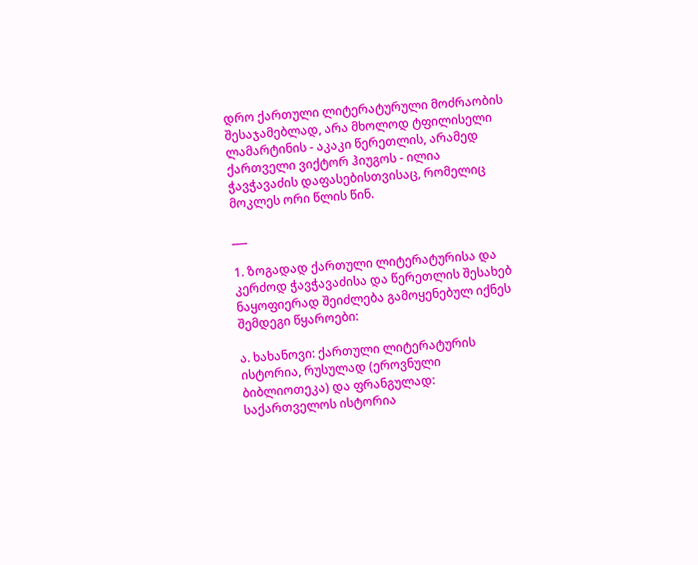დრო ქართული ლიტერატურული მოძრაობის შესაჯამებლად, არა მხოლოდ ტფილისელი ლამარტინის - აკაკი წერეთლის, არამედ ქართველი ვიქტორ ჰიუგოს - ილია ჭავჭავაძის დაფასებისთვისაც, რომელიც მოკლეს ორი წლის წინ.

___

1. ზოგადად ქართული ლიტერატურისა და კერძოდ ჭავჭავაძისა და წერეთლის შესახებ ნაყოფიერად შეიძლება გამოყენებულ იქნეს შემდეგი წყაროები:

ა. ხახანოვი: ქართული ლიტერატურის ისტორია, რუსულად (ეროვნული ბიბლიოთეკა) და ფრანგულად: საქართველოს ისტორია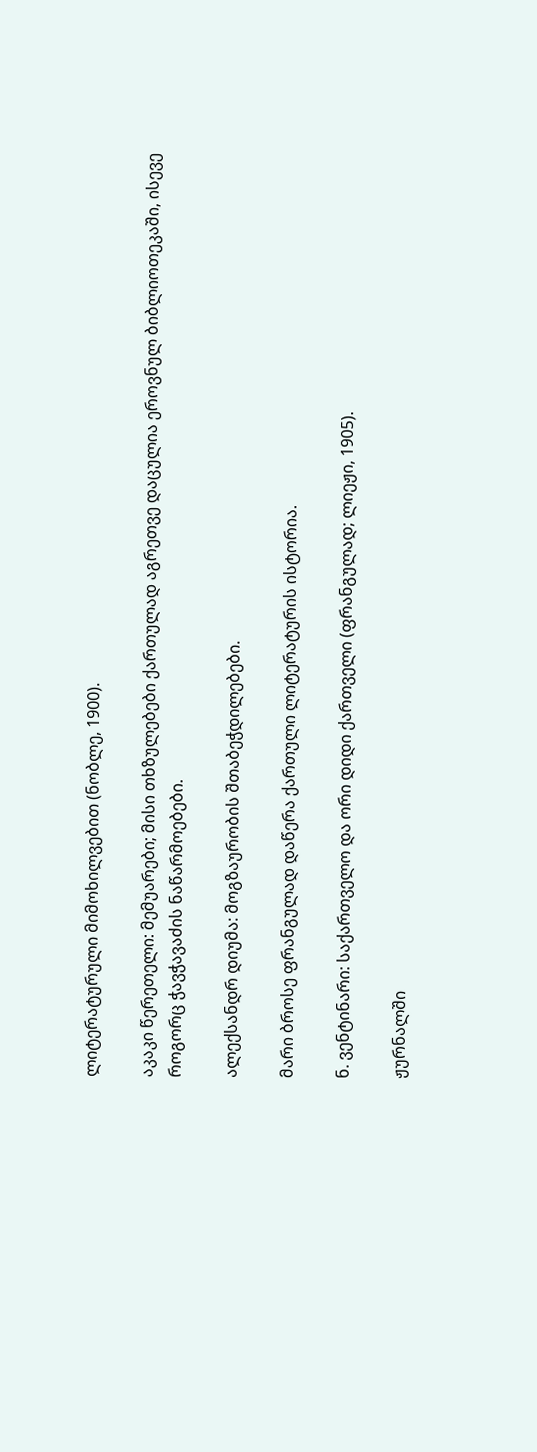ლიტერატურული მიმოხილვებით (ნობლე, 1900).

აკაკი წერეთელი: მემუარები; მისი თხზულებები ქართულად აგრეთვე დაცულია ეროვნულ ბიბლიოთეკაში, ისევე როგორც ჭავჭავაძის ნაწარმოებები.

ალექსანდრ დიუმა: მოგზაურობის შთაბეჭდილებები.

მარი ბროსე ფრანგულად დაწერა ქართული ლიტერატურის ისტორია.

ნ. ვენტინარი: საქართველო და ორი დიდი ქართველი (ფრანგულად; ლიეჟი, 1905).

ჟურნალში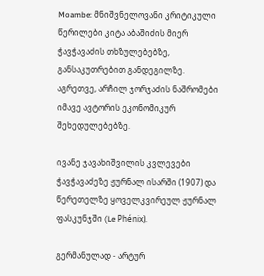Moambe: მნიშვნელოვანი კრიტიკული წერილები კიტა აბაშიძის მიერ ჭავჭავაძის თხზულებებზე, განსაკუთრებით განდეგილზე. აგრეთვე, არჩილ ჯორჯაძის ნაშრომები იმავე ავტორის ეკონომიკურ შეხედულებებზე.

ივანე ჯავახიშვილის კვლევები ჭავჭავაძეზე ჟურნალ ისარში (1907) და წერეთელზე ყოველკვირეულ ჟურნალ ფასკუნჯში (Le Phénix).

გერმანულად - არტურ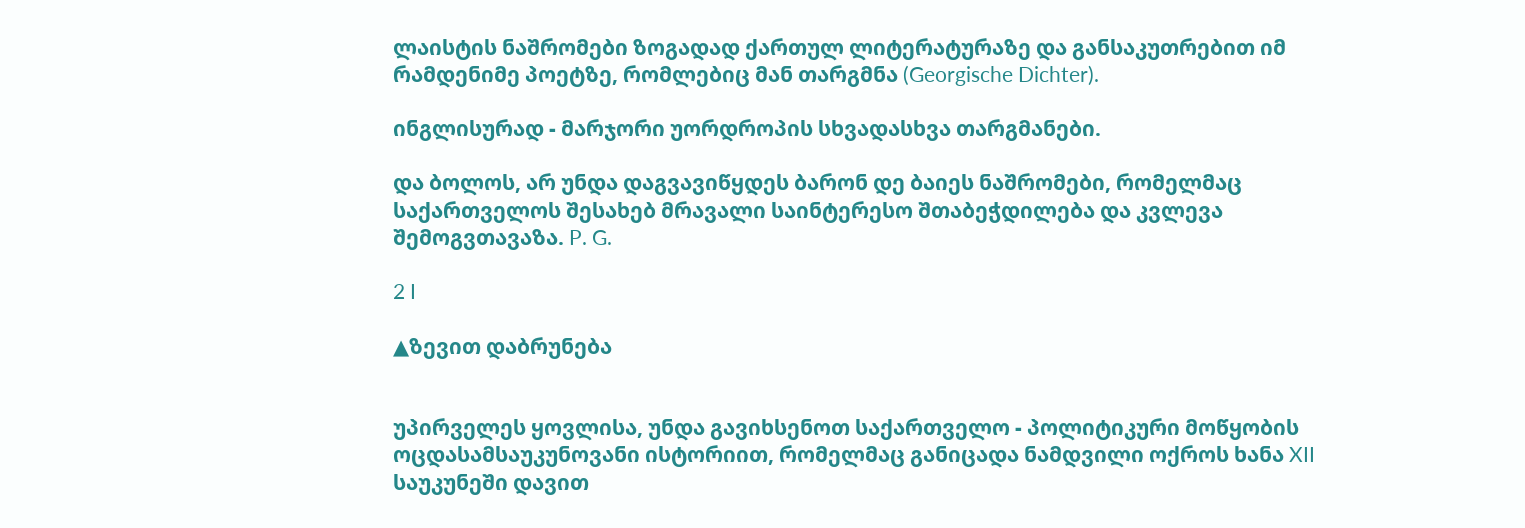ლაისტის ნაშრომები ზოგადად ქართულ ლიტერატურაზე და განსაკუთრებით იმ რამდენიმე პოეტზე, რომლებიც მან თარგმნა (Georgische Dichter).

ინგლისურად - მარჯორი უორდროპის სხვადასხვა თარგმანები.

და ბოლოს, არ უნდა დაგვავიწყდეს ბარონ დე ბაიეს ნაშრომები, რომელმაც საქართველოს შესახებ მრავალი საინტერესო შთაბეჭდილება და კვლევა შემოგვთავაზა. P. G.

2 I

▲ზევით დაბრუნება


უპირველეს ყოვლისა, უნდა გავიხსენოთ საქართველო - პოლიტიკური მოწყობის ოცდასამსაუკუნოვანი ისტორიით, რომელმაც განიცადა ნამდვილი ოქროს ხანა XII საუკუნეში დავით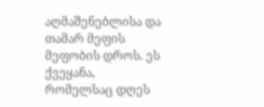აღმაშენებლისა და თამარ მეფის მეფობის დროს. ეს ქვეყანა, რომელსაც დღეს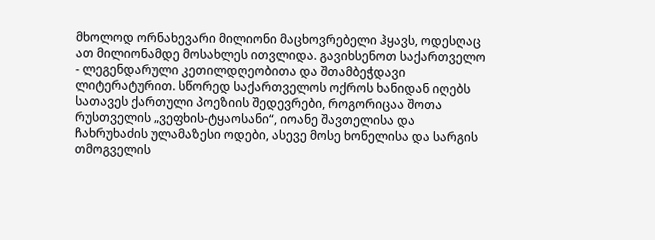მხოლოდ ორნახევარი მილიონი მაცხოვრებელი ჰყავს, ოდესღაც ათ მილიონამდე მოსახლეს ითვლიდა. გავიხსენოთ საქართველო - ლეგენდარული კეთილდღეობითა და შთამბეჭდავი ლიტერატურით. სწორედ საქართველოს ოქროს ხანიდან იღებს სათავეს ქართული პოეზიის შედევრები, როგორიცაა შოთა რუსთველის „ვეფხის-ტყაოსანი“, იოანე შავთელისა და ჩახრუხაძის ულამაზესი ოდები, ასევე მოსე ხონელისა და სარგის თმოგველის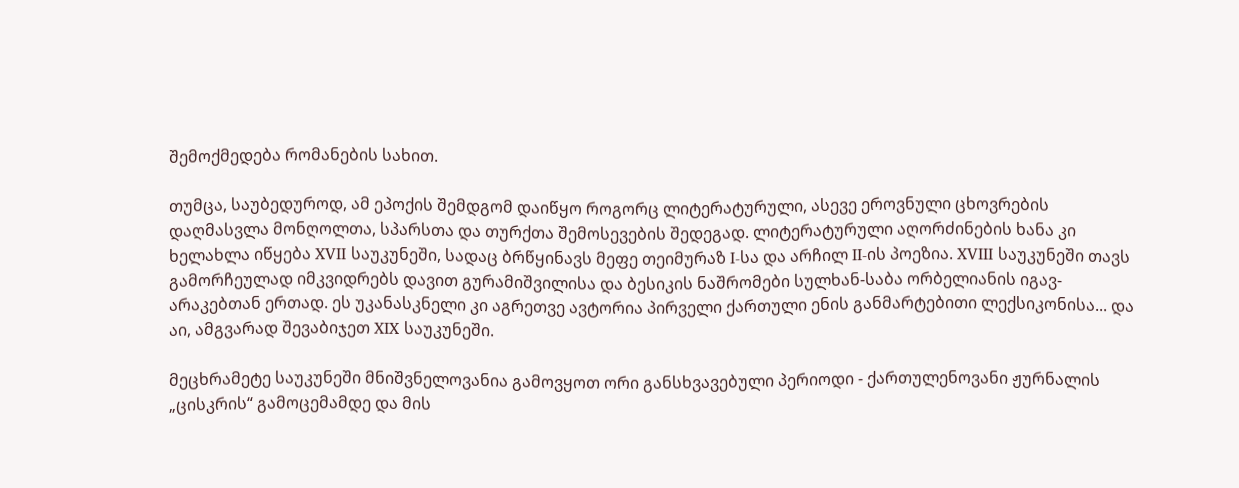შემოქმედება რომანების სახით.

თუმცა, საუბედუროდ, ამ ეპოქის შემდგომ დაიწყო როგორც ლიტერატურული, ასევე ეროვნული ცხოვრების დაღმასვლა მონღოლთა, სპარსთა და თურქთა შემოსევების შედეგად. ლიტერატურული აღორძინების ხანა კი ხელახლა იწყება XVII საუკუნეში, სადაც ბრწყინავს მეფე თეიმურაზ I-სა და არჩილ II-ის პოეზია. XVIII საუკუნეში თავს გამორჩეულად იმკვიდრებს დავით გურამიშვილისა და ბესიკის ნაშრომები სულხან-საბა ორბელიანის იგავ-არაკებთან ერთად. ეს უკანასკნელი კი აგრეთვე ავტორია პირველი ქართული ენის განმარტებითი ლექსიკონისა... და აი, ამგვარად შევაბიჯეთ XIX საუკუნეში.

მეცხრამეტე საუკუნეში მნიშვნელოვანია გამოვყოთ ორი განსხვავებული პერიოდი - ქართულენოვანი ჟურნალის „ცისკრის“ გამოცემამდე და მის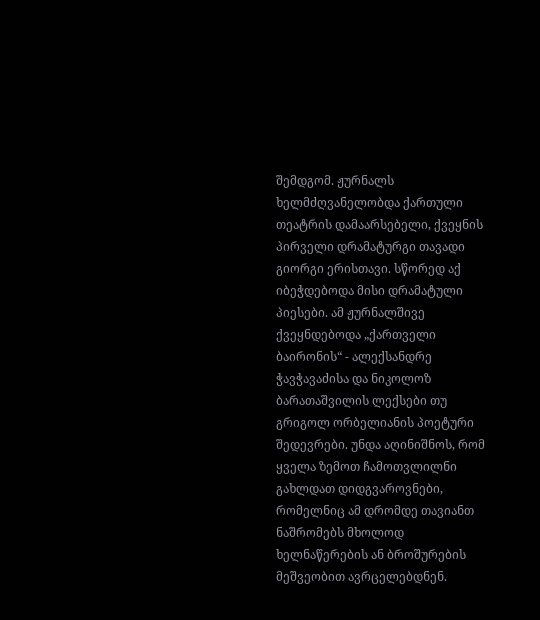შემდგომ. ჟურნალს ხელმძღვანელობდა ქართული თეატრის დამაარსებელი, ქვეყნის პირველი დრამატურგი თავადი გიორგი ერისთავი. სწორედ აქ იბეჭდებოდა მისი დრამატული პიესები. ამ ჟურნალშივე ქვეყნდებოდა „ქართველი ბაირონის“ - ალექსანდრე ჭავჭავაძისა და ნიკოლოზ ბარათაშვილის ლექსები თუ გრიგოლ ორბელიანის პოეტური შედევრები. უნდა აღინიშნოს, რომ ყველა ზემოთ ჩამოთვლილნი გახლდათ დიდგვაროვნები, რომელნიც ამ დრომდე თავიანთ ნაშრომებს მხოლოდ ხელნაწერების ან ბროშურების მეშვეობით ავრცელებდნენ.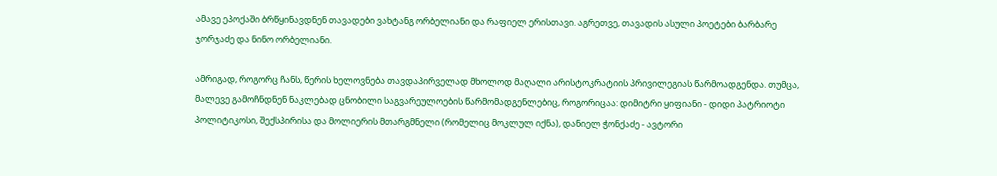ამავე ეპოქაში ბრწყინავდნენ თავადები ვახტანგ ორბელიანი და რაფიელ ერისთავი. აგრეთვე, თავადის ასული პოეტები ბარბარე ჯორჯაძე და ნინო ორბელიანი.

ამრიგად, როგორც ჩანს, წერის ხელოვნება თავდაპირველად მხოლოდ მაღალი არისტოკრატიის პრივილეგიას წარმოადგენდა. თუმცა, მალევე გამოჩნდნენ ნაკლებად ცნობილი საგვარეულოების წარმომადგენლებიც, როგორიცაა: დიმიტრი ყიფიანი - დიდი პატრიოტი პოლიტიკოსი, შექსპირისა და მოლიერის მთარგმნელი (რომელიც მოკლულ იქნა), დანიელ ჭონქაძე - ავტორი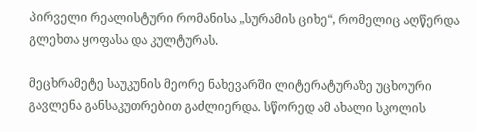პირველი რეალისტური რომანისა „სურამის ციხე“, რომელიც აღწერდა გლეხთა ყოფასა და კულტურას.

მეცხრამეტე საუკუნის მეორე ნახევარში ლიტერატურაზე უცხოური გავლენა განსაკუთრებით გაძლიერდა. სწორედ ამ ახალი სკოლის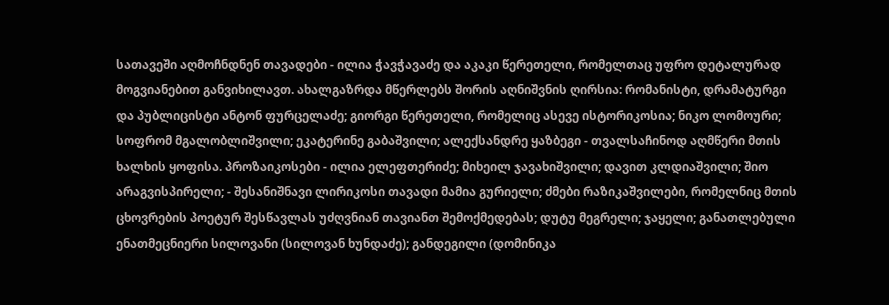სათავეში აღმოჩნდნენ თავადები - ილია ჭავჭავაძე და აკაკი წერეთელი, რომელთაც უფრო დეტალურად მოგვიანებით განვიხილავთ. ახალგაზრდა მწერლებს შორის აღნიშვნის ღირსია: რომანისტი, დრამატურგი და პუბლიცისტი ანტონ ფურცელაძე; გიორგი წერეთელი, რომელიც ასევე ისტორიკოსია; ნიკო ლომოური; სოფრომ მგალობლიშვილი; ეკატერინე გაბაშვილი; ალექსანდრე ყაზბეგი - თვალსაჩინოდ აღმწერი მთის ხალხის ყოფისა. პროზაიკოსები - ილია ელეფთერიძე; მიხეილ ჯავახიშვილი; დავით კლდიაშვილი; შიო არაგვისპირელი; - შესანიშნავი ლირიკოსი თავადი მამია გურიელი; ძმები რაზიკაშვილები, რომელნიც მთის ცხოვრების პოეტურ შესწავლას უძღვნიან თავიანთ შემოქმედებას; დუტუ მეგრელი; ჯაყელი; განათლებული ენათმეცნიერი სილოვანი (სილოვან ხუნდაძე); განდეგილი (დომინიკა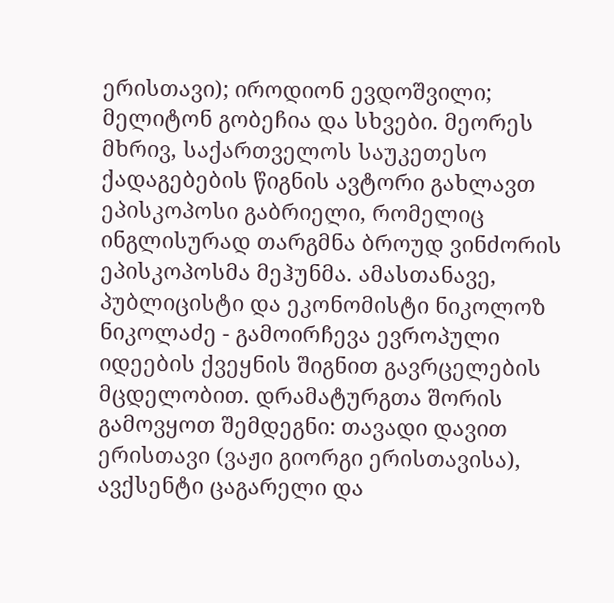ერისთავი); იროდიონ ევდოშვილი; მელიტონ გობეჩია და სხვები. მეორეს მხრივ, საქართველოს საუკეთესო ქადაგებების წიგნის ავტორი გახლავთ ეპისკოპოსი გაბრიელი, რომელიც ინგლისურად თარგმნა ბროუდ ვინძორის ეპისკოპოსმა მეჰუნმა. ამასთანავე, პუბლიცისტი და ეკონომისტი ნიკოლოზ ნიკოლაძე - გამოირჩევა ევროპული იდეების ქვეყნის შიგნით გავრცელების მცდელობით. დრამატურგთა შორის გამოვყოთ შემდეგნი: თავადი დავით ერისთავი (ვაჟი გიორგი ერისთავისა), ავქსენტი ცაგარელი და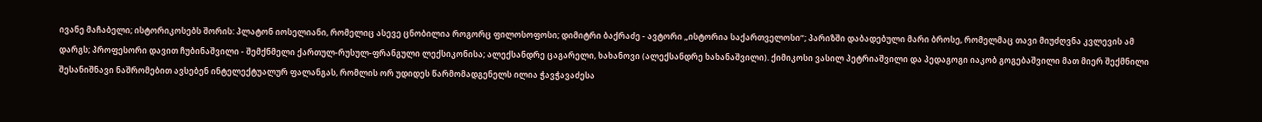ივანე მაჩაბელი; ისტორიკოსებს შორის: პლატონ იოსელიანი, რომელიც ასევე ცნობილია როგორც ფილოსოფოსი; დიმიტრი ბაქრაძე - ავტორი „ისტორია საქართველოსი“; პარიზში დაბადებული მარი ბროსე, რომელმაც თავი მიუძღვნა კვლევის ამ დარგს; პროფესორი დავით ჩუბინაშვილი - შემქნმელი ქართულ-რუსულ-ფრანგული ლექსიკონისა; ალექსანდრე ცაგარელი, ხახანოვი (ალექსანდრე ხახანაშვილი). ქიმიკოსი ვასილ პეტრიაშვილი და პედაგოგი იაკობ გოგებაშვილი მათ მიერ შექმნილი შესანიშნავი ნაშრომებით ავსებენ ინტელექტუალურ ფალანგას, რომლის ორ უდიდეს წარმომადგენელს ილია ჭავჭავაძესა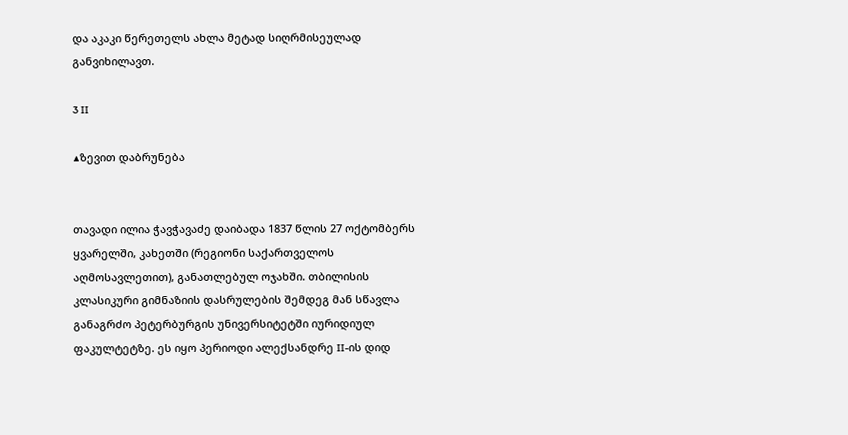და აკაკი წერეთელს ახლა მეტად სიღრმისეულად განვიხილავთ.

3 II

▲ზევით დაბრუნება


თავადი ილია ჭავჭავაძე დაიბადა 1837 წლის 27 ოქტომბერს ყვარელში, კახეთში (რეგიონი საქართველოს აღმოსავლეთით), განათლებულ ოჯახში. თბილისის კლასიკური გიმნაზიის დასრულების შემდეგ მან სწავლა განაგრძო პეტერბურგის უნივერსიტეტში იურიდიულ ფაკულტეტზე. ეს იყო პერიოდი ალექსანდრე II-ის დიდ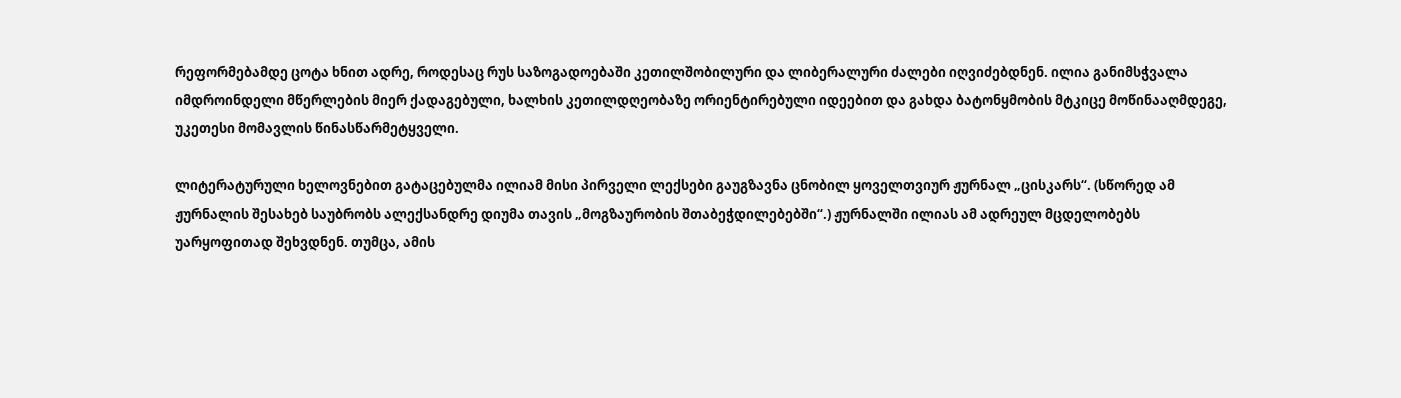რეფორმებამდე ცოტა ხნით ადრე, როდესაც რუს საზოგადოებაში კეთილშობილური და ლიბერალური ძალები იღვიძებდნენ. ილია განიმსჭვალა იმდროინდელი მწერლების მიერ ქადაგებული, ხალხის კეთილდღეობაზე ორიენტირებული იდეებით და გახდა ბატონყმობის მტკიცე მოწინააღმდეგე, უკეთესი მომავლის წინასწარმეტყველი.

ლიტერატურული ხელოვნებით გატაცებულმა ილიამ მისი პირველი ლექსები გაუგზავნა ცნობილ ყოველთვიურ ჟურნალ „ცისკარს“. (სწორედ ამ ჟურნალის შესახებ საუბრობს ალექსანდრე დიუმა თავის „მოგზაურობის შთაბეჭდილებებში“.) ჟურნალში ილიას ამ ადრეულ მცდელობებს უარყოფითად შეხვდნენ. თუმცა, ამის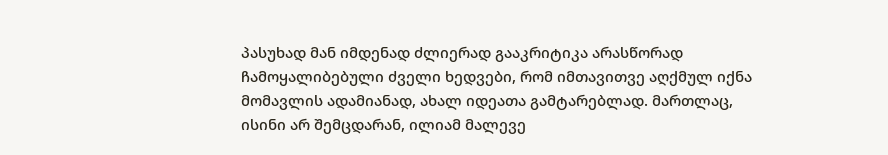პასუხად მან იმდენად ძლიერად გააკრიტიკა არასწორად ჩამოყალიბებული ძველი ხედვები, რომ იმთავითვე აღქმულ იქნა მომავლის ადამიანად, ახალ იდეათა გამტარებლად. მართლაც, ისინი არ შემცდარან, ილიამ მალევე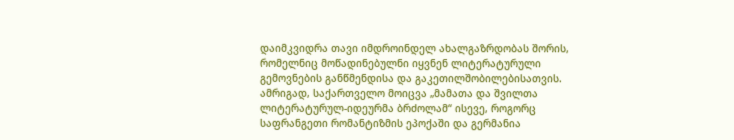დაიმკვიდრა თავი იმდროინდელ ახალგაზრდობას შორის, რომელნიც მოწადინებულნი იყვნენ ლიტერატურული გემოვნების განწმენდისა და გაკეთილშობილებისათვის. ამრიგად, საქართველო მოიცვა „მამათა და შვილთა ლიტერატურულ-იდეურმა ბრძოლამ“ ისევე, როგორც საფრანგეთი რომანტიზმის ეპოქაში და გერმანია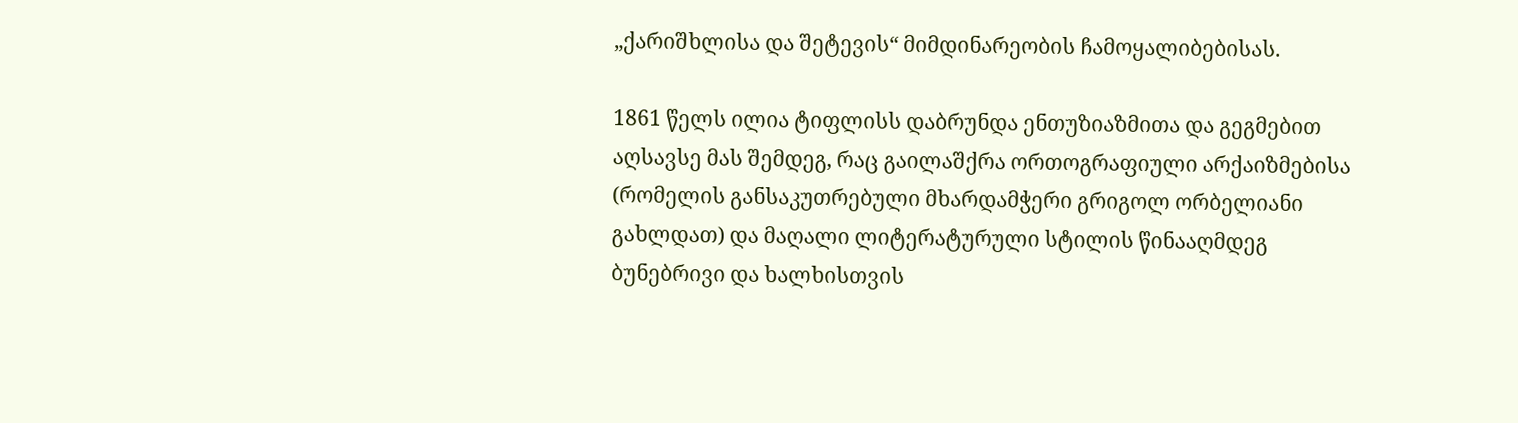„ქარიშხლისა და შეტევის“ მიმდინარეობის ჩამოყალიბებისას.

1861 წელს ილია ტიფლისს დაბრუნდა ენთუზიაზმითა და გეგმებით აღსავსე მას შემდეგ, რაც გაილაშქრა ორთოგრაფიული არქაიზმებისა (რომელის განსაკუთრებული მხარდამჭერი გრიგოლ ორბელიანი გახლდათ) და მაღალი ლიტერატურული სტილის წინააღმდეგ ბუნებრივი და ხალხისთვის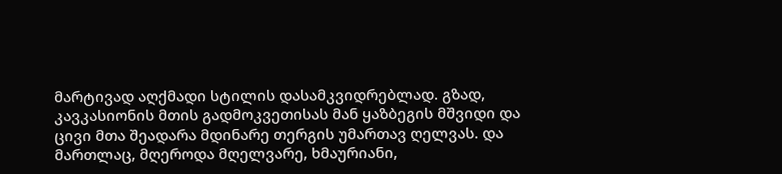მარტივად აღქმადი სტილის დასამკვიდრებლად. გზად, კავკასიონის მთის გადმოკვეთისას მან ყაზბეგის მშვიდი და ცივი მთა შეადარა მდინარე თერგის უმართავ ღელვას. და მართლაც, მღეროდა მღელვარე, ხმაურიანი,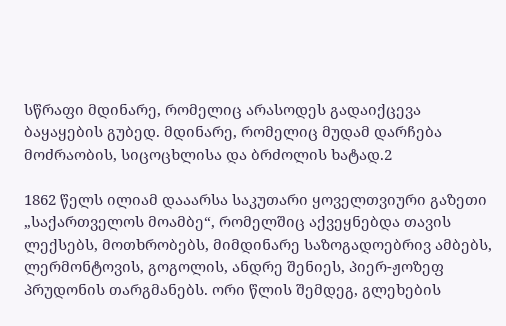სწრაფი მდინარე, რომელიც არასოდეს გადაიქცევა ბაყაყების გუბედ. მდინარე, რომელიც მუდამ დარჩება მოძრაობის, სიცოცხლისა და ბრძოლის ხატად.2

1862 წელს ილიამ დააარსა საკუთარი ყოველთვიური გაზეთი „საქართველოს მოამბე“, რომელშიც აქვეყნებდა თავის ლექსებს, მოთხრობებს, მიმდინარე საზოგადოებრივ ამბებს, ლერმონტოვის, გოგოლის, ანდრე შენიეს, პიერ-ჟოზეფ პრუდონის თარგმანებს. ორი წლის შემდეგ, გლეხების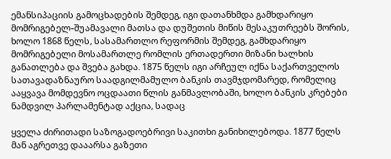ემანსიპაციის გამოცხადების შემდეგ, იგი დათანხმდა გამხდარიყო მომრიგებელ-შუამავალი მათსა და დუშეთის მიწის მესაკუთრეებს შორის, ხოლო 1868 წელს, სასამართლო რეფორმის შემდეგ, გამხდარიყო მომრიგებელი მოსამართლე რომლის ერთადერთი მიზანი ხალხის განათლება და შვება გახდა. 1875 წელს იგი არჩეულ იქნა საქართველოს სათავადაზნაურო საადგილმამულო ბანკის თავმჯდომარედ, რომელიც ააყვავა მომდევნო ოცდაათი წლის განმავლობაში, ხოლო ბანკის კრებები ნამდვილ პარლამენტად აქცია, სადაც

ყველა ძირითადი საზოგადოებრივი საკითხი განიხილებოდა. 1877 წელს მან აგრეთვე დააარსა გაზეთი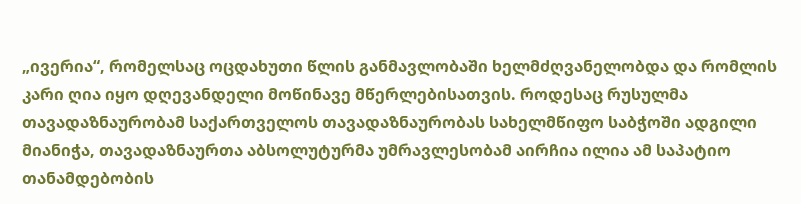„ივერია“, რომელსაც ოცდახუთი წლის განმავლობაში ხელმძღვანელობდა და რომლის კარი ღია იყო დღევანდელი მოწინავე მწერლებისათვის. როდესაც რუსულმა თავადაზნაურობამ საქართველოს თავადაზნაურობას სახელმწიფო საბჭოში ადგილი მიანიჭა, თავადაზნაურთა აბსოლუტურმა უმრავლესობამ აირჩია ილია ამ საპატიო თანამდებობის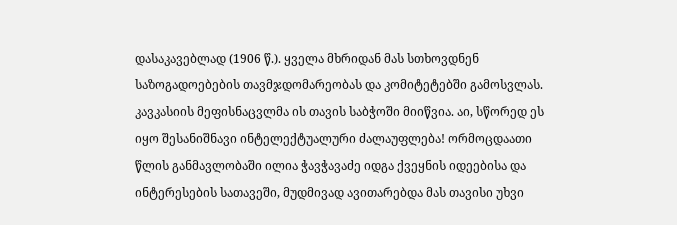დასაკავებლად (1906 წ.). ყველა მხრიდან მას სთხოვდნენ საზოგადოებების თავმჯდომარეობას და კომიტეტებში გამოსვლას. კავკასიის მეფისნაცვლმა ის თავის საბჭოში მიიწვია. აი, სწორედ ეს იყო შესანიშნავი ინტელექტუალური ძალაუფლება! ორმოცდაათი წლის განმავლობაში ილია ჭავჭავაძე იდგა ქვეყნის იდეებისა და ინტერესების სათავეში, მუდმივად ავითარებდა მას თავისი უხვი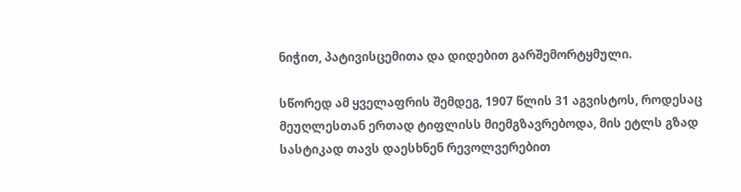ნიჭით, პატივისცემითა და დიდებით გარშემორტყმული.

სწორედ ამ ყველაფრის შემდეგ, 1907 წლის 31 აგვისტოს, როდესაც მეუღლესთან ერთად ტიფლისს მიემგზავრებოდა, მის ეტლს გზად სასტიკად თავს დაესხნენ რევოლვერებით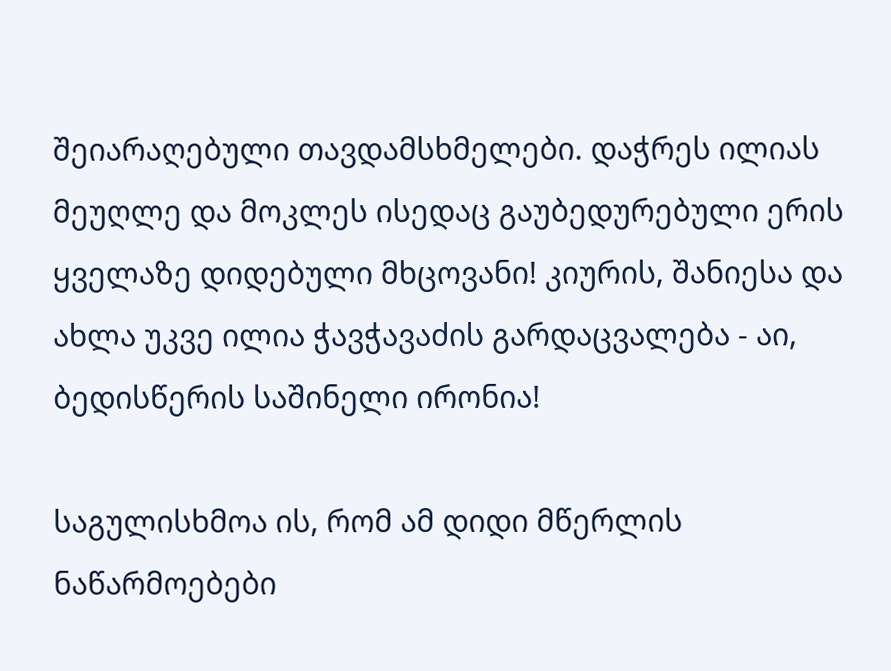შეიარაღებული თავდამსხმელები. დაჭრეს ილიას მეუღლე და მოკლეს ისედაც გაუბედურებული ერის ყველაზე დიდებული მხცოვანი! კიურის, შანიესა და ახლა უკვე ილია ჭავჭავაძის გარდაცვალება - აი, ბედისწერის საშინელი ირონია!

საგულისხმოა ის, რომ ამ დიდი მწერლის ნაწარმოებები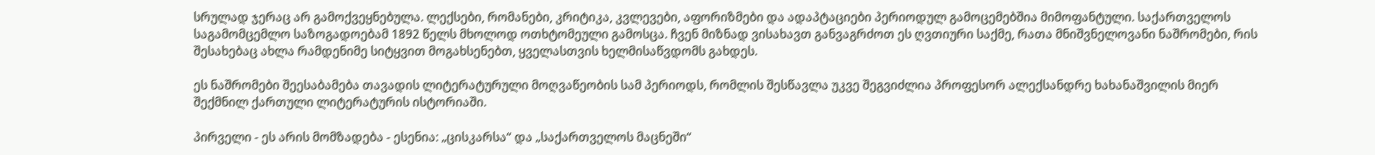სრულად ჯერაც არ გამოქვეყნებულა. ლექსები, რომანები, კრიტიკა, კვლევები, აფორიზმები და ადაპტაციები პერიოდულ გამოცემებშია მიმოფანტული. საქართველოს საგამომცემლო საზოგადოებამ 1892 წელს მხოლოდ ოთხტომეული გამოსცა. ჩვენ მიზნად ვისახავთ განვაგრძოთ ეს ღვთიური საქმე, რათა მნიშვნელოვანი ნაშრომები, რის შესახებაც ახლა რამდენიმე სიტყვით მოგახსენებთ, ყველასთვის ხელმისაწვდომს გახდეს.

ეს ნაშრომები შეესაბამება თავადის ლიტერატურული მოღვაწეობის სამ პერიოდს, რომლის შესწავლა უკვე შეგვიძლია პროფესორ ალექსანდრე ხახანაშვილის მიერ შექმნილ ქართული ლიტერატურის ისტორიაში.

პირველი - ეს არის მომზადება - ესენია: „ცისკარსა“ და „საქართველოს მაცნეში“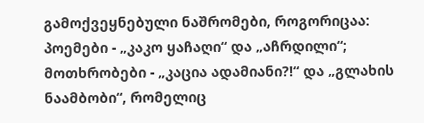გამოქვეყნებული ნაშრომები, როგორიცაა: პოემები - „კაკო ყაჩაღი“ და „აჩრდილი“; მოთხრობები - „კაცია ადამიანი?!“ და „გლახის ნაამბობი“, რომელიც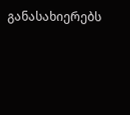განასახიერებს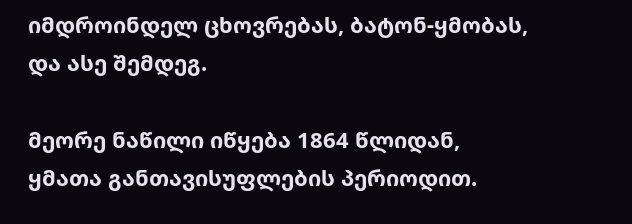იმდროინდელ ცხოვრებას, ბატონ-ყმობას, და ასე შემდეგ.

მეორე ნაწილი იწყება 1864 წლიდან, ყმათა განთავისუფლების პერიოდით.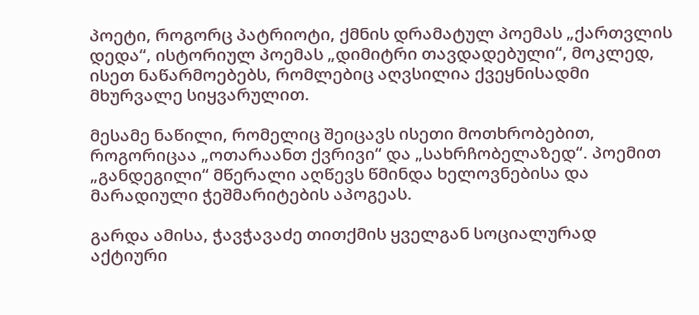პოეტი, როგორც პატრიოტი, ქმნის დრამატულ პოემას „ქართვლის დედა“, ისტორიულ პოემას „დიმიტრი თავდადებული“, მოკლედ, ისეთ ნაწარმოებებს, რომლებიც აღვსილია ქვეყნისადმი მხურვალე სიყვარულით.

მესამე ნაწილი, რომელიც შეიცავს ისეთი მოთხრობებით, როგორიცაა „ოთარაანთ ქვრივი“ და „სახრჩობელაზედ“. პოემით „განდეგილი“ მწერალი აღწევს წმინდა ხელოვნებისა და მარადიული ჭეშმარიტების აპოგეას.

გარდა ამისა, ჭავჭავაძე თითქმის ყველგან სოციალურად აქტიური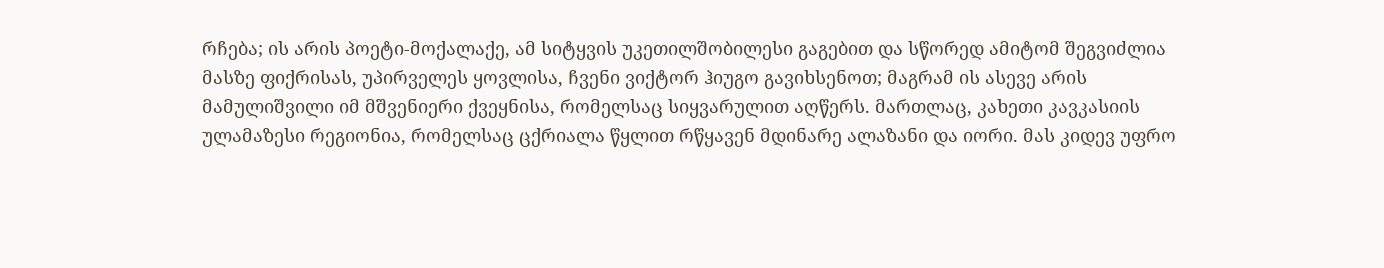რჩება; ის არის პოეტი-მოქალაქე, ამ სიტყვის უკეთილშობილესი გაგებით და სწორედ ამიტომ შეგვიძლია მასზე ფიქრისას, უპირველეს ყოვლისა, ჩვენი ვიქტორ ჰიუგო გავიხსენოთ; მაგრამ ის ასევე არის მამულიშვილი იმ მშვენიერი ქვეყნისა, რომელსაც სიყვარულით აღწერს. მართლაც, კახეთი კავკასიის ულამაზესი რეგიონია, რომელსაც ცქრიალა წყლით რწყავენ მდინარე ალაზანი და იორი. მას კიდევ უფრო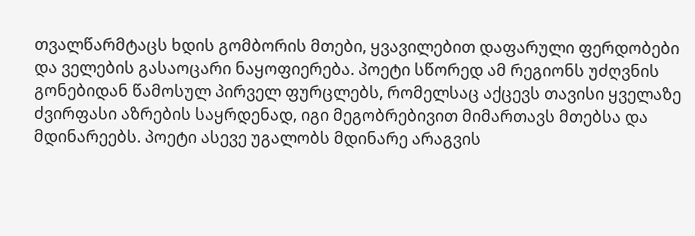თვალწარმტაცს ხდის გომბორის მთები, ყვავილებით დაფარული ფერდობები და ველების გასაოცარი ნაყოფიერება. პოეტი სწორედ ამ რეგიონს უძღვნის გონებიდან წამოსულ პირველ ფურცლებს, რომელსაც აქცევს თავისი ყველაზე ძვირფასი აზრების საყრდენად, იგი მეგობრებივით მიმართავს მთებსა და მდინარეებს. პოეტი ასევე უგალობს მდინარე არაგვის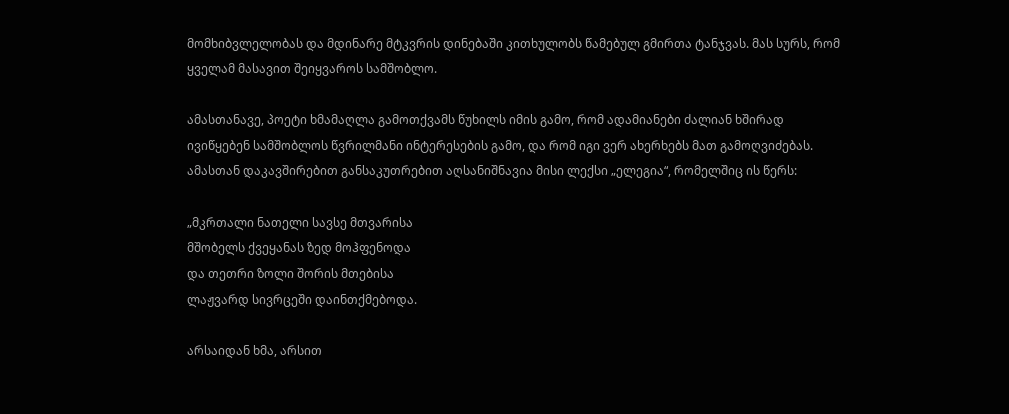მომხიბვლელობას და მდინარე მტკვრის დინებაში კითხულობს წამებულ გმირთა ტანჯვას. მას სურს, რომ ყველამ მასავით შეიყვაროს სამშობლო.

ამასთანავე, პოეტი ხმამაღლა გამოთქვამს წუხილს იმის გამო, რომ ადამიანები ძალიან ხშირად ივიწყებენ სამშობლოს წვრილმანი ინტერესების გამო, და რომ იგი ვერ ახერხებს მათ გამოღვიძებას. ამასთან დაკავშირებით განსაკუთრებით აღსანიშნავია მისი ლექსი „ელეგია“, რომელშიც ის წერს:

„მკრთალი ნათელი სავსე მთვარისა
მშობელს ქვეყანას ზედ მოჰფენოდა
და თეთრი ზოლი შორის მთებისა
ლაჟვარდ სივრცეში დაინთქმებოდა.

არსაიდან ხმა, არსით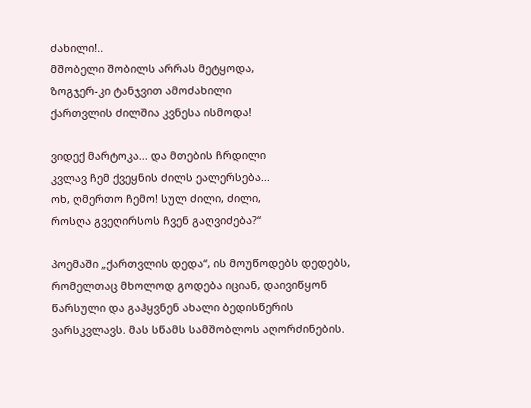ძახილი!..
მშობელი შობილს არრას მეტყოდა,
ზოგჯერ-კი ტანჯვით ამოძახილი
ქართვლის ძილშია კვნესა ისმოდა!

ვიდექ მარტოკა... და მთების ჩრდილი
კვლავ ჩემ ქვეყნის ძილს ეალერსება...
ოხ, ღმერთო ჩემო! სულ ძილი, ძილი,
როსღა გვეღირსოს ჩვენ გაღვიძება?“

პოემაში „ქართვლის დედა“, ის მოუწოდებს დედებს, რომელთაც მხოლოდ გოდება იციან, დაივიწყონ წარსული და გაჰყვნენ ახალი ბედისწერის ვარსკვლავს. მას სწამს სამშობლოს აღორძინების.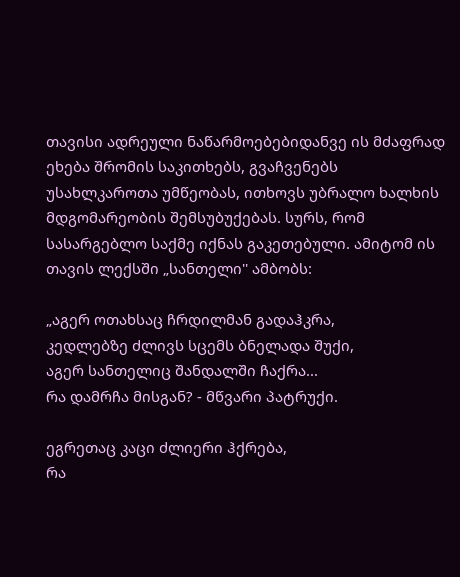თავისი ადრეული ნაწარმოებებიდანვე ის მძაფრად ეხება შრომის საკითხებს, გვაჩვენებს უსახლკაროთა უმწეობას, ითხოვს უბრალო ხალხის მდგომარეობის შემსუბუქებას. სურს, რომ სასარგებლო საქმე იქნას გაკეთებული. ამიტომ ის თავის ლექსში „სანთელი'' ამბობს:

„აგერ ოთახსაც ჩრდილმან გადაჰკრა,
კედლებზე ძლივს სცემს ბნელადა შუქი,
აგერ სანთელიც შანდალში ჩაქრა...
რა დამრჩა მისგან? - მწვარი პატრუქი.

ეგრეთაც კაცი ძლიერი ჰქრება,
რა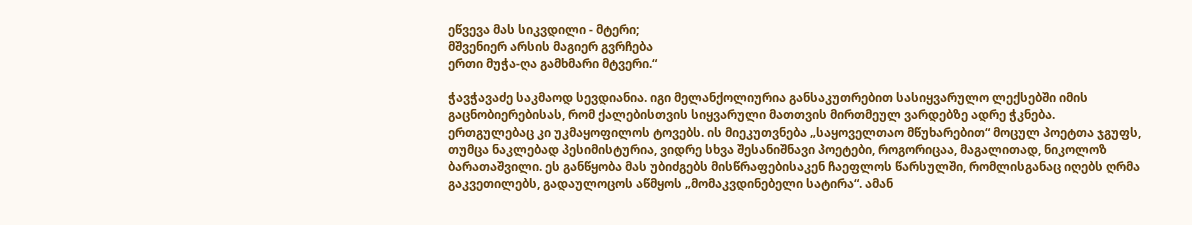ეწვევა მას სიკვდილი - მტერი;
მშვენიერ არსის მაგიერ გვრჩება
ერთი მუჭა-ღა გამხმარი მტვერი.“

ჭავჭავაძე საკმაოდ სევდიანია. იგი მელანქოლიურია განსაკუთრებით სასიყვარულო ლექსებში იმის გაცნობიერებისას, რომ ქალებისთვის სიყვარული მათთვის მირთმეულ ვარდებზე ადრე ჭკნება. ერთგულებაც კი უკმაყოფილოს ტოვებს. ის მიეკუთვნება „საყოველთაო მწუხარებით“ მოცულ პოეტთა ჯგუფს, თუმცა ნაკლებად პესიმისტურია, ვიდრე სხვა შესანიშნავი პოეტები, როგორიცაა, მაგალითად, ნიკოლოზ ბარათაშვილი. ეს განწყობა მას უბიძგებს მისწრაფებისაკენ ჩაეფლოს წარსულში, რომლისგანაც იღებს ღრმა გაკვეთილებს, გადაულოცოს აწმყოს „მომაკვდინებელი სატირა“. ამან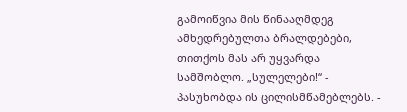გამოიწვია მის წინააღმდეგ ამხედრებულთა ბრალდებები, თითქოს მას არ უყვარდა სამშობლო. „სულელები!“ - პასუხობდა ის ცილისმწამებლებს. -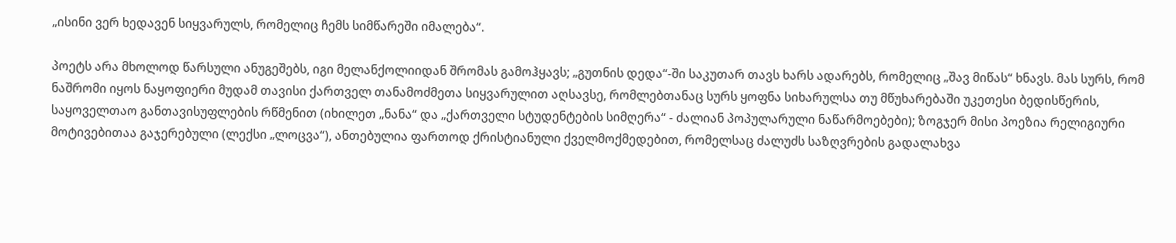„ისინი ვერ ხედავენ სიყვარულს, რომელიც ჩემს სიმწარეში იმალება“.

პოეტს არა მხოლოდ წარსული ანუგეშებს, იგი მელანქოლიიდან შრომას გამოჰყავს; „გუთნის დედა“-ში საკუთარ თავს ხარს ადარებს, რომელიც „შავ მიწას“ ხნავს. მას სურს, რომ ნაშრომი იყოს ნაყოფიერი მუდამ თავისი ქართველ თანამოძმეთა სიყვარულით აღსავსე, რომლებთანაც სურს ყოფნა სიხარულსა თუ მწუხარებაში უკეთესი ბედისწერის, საყოველთაო განთავისუფლების რწმენით (იხილეთ „ნანა“ და „ქართველი სტუდენტების სიმღერა“ - ძალიან პოპულარული ნაწარმოებები); ზოგჯერ მისი პოეზია რელიგიური მოტივებითაა გაჯერებული (ლექსი „ლოცვა“), ანთებულია ფართოდ ქრისტიანული ქველმოქმედებით, რომელსაც ძალუძს საზღვრების გადალახვა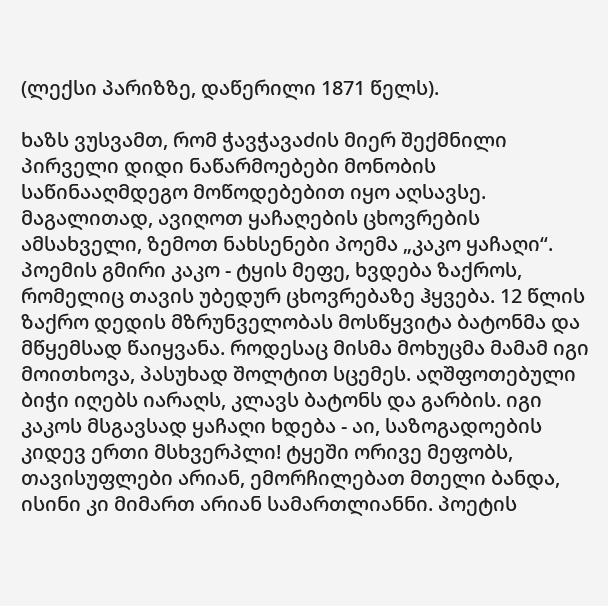(ლექსი პარიზზე, დაწერილი 1871 წელს).

ხაზს ვუსვამთ, რომ ჭავჭავაძის მიერ შექმნილი პირველი დიდი ნაწარმოებები მონობის საწინააღმდეგო მოწოდებებით იყო აღსავსე. მაგალითად, ავიღოთ ყაჩაღების ცხოვრების ამსახველი, ზემოთ ნახსენები პოემა „კაკო ყაჩაღი“. პოემის გმირი კაკო - ტყის მეფე, ხვდება ზაქროს, რომელიც თავის უბედურ ცხოვრებაზე ჰყვება. 12 წლის ზაქრო დედის მზრუნველობას მოსწყვიტა ბატონმა და მწყემსად წაიყვანა. როდესაც მისმა მოხუცმა მამამ იგი მოითხოვა, პასუხად შოლტით სცემეს. აღშფოთებული ბიჭი იღებს იარაღს, კლავს ბატონს და გარბის. იგი კაკოს მსგავსად ყაჩაღი ხდება - აი, საზოგადოების კიდევ ერთი მსხვერპლი! ტყეში ორივე მეფობს, თავისუფლები არიან, ემორჩილებათ მთელი ბანდა, ისინი კი მიმართ არიან სამართლიანნი. პოეტის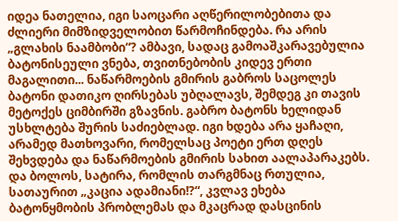იდეა ნათელია, იგი საოცარი აღწერილობებითა და ძლიერი მიმზიდველობით წარმოჩინდება. რა არის „გლახის ნაამბობი“? ამბავი, სადაც გამოაშკარავებულია ბატონისეული ვნება, თვითნებობის კიდევ ერთი მაგალითი... ნაწარმოების გმირის გაბროს საცოლეს ბატონი დათიკო ღირსებას უბღალავს, შემდეგ კი თავის მეტოქეს ციმბირში გზავნის. გაბრო ბატონს ხელიდან უსხლტება შურის საძიებლად. იგი ხდება არა ყაჩაღი, არამედ მათხოვარი, რომელსაც პოეტი ერთ დღეს შეხვდება და ნაწარმოების გმირის სახით აალაპარაკებს. და ბოლოს, სატირა, რომლის თარგმნაც რთულია, სათაურით „კაცია ადამიანი!?“, კვლავ ეხება ბატონყმობის პრობლემას და მკაცრად დასცინის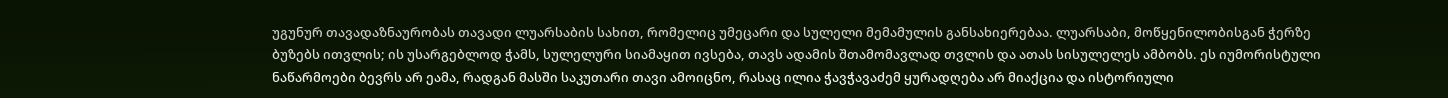უგუნურ თავადაზნაურობას თავადი ლუარსაბის სახით, რომელიც უმეცარი და სულელი მემამულის განსახიერებაა. ლუარსაბი, მოწყენილობისგან ჭერზე ბუზებს ითვლის; ის უსარგებლოდ ჭამს, სულელური სიამაყით ივსება, თავს ადამის შთამომავლად თვლის და ათას სისულელეს ამბობს. ეს იუმორისტული ნაწარმოები ბევრს არ ეამა, რადგან მასში საკუთარი თავი ამოიცნო, რასაც ილია ჭავჭავაძემ ყურადღება არ მიაქცია და ისტორიული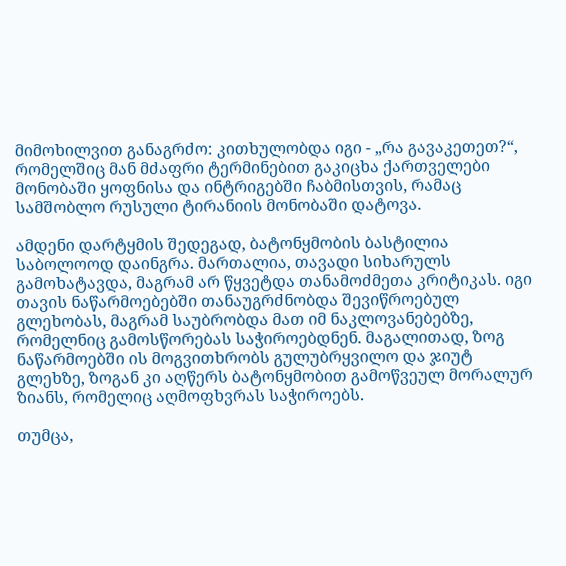მიმოხილვით განაგრძო: კითხულობდა იგი - „რა გავაკეთეთ?“, რომელშიც მან მძაფრი ტერმინებით გაკიცხა ქართველები მონობაში ყოფნისა და ინტრიგებში ჩაბმისთვის, რამაც სამშობლო რუსული ტირანიის მონობაში დატოვა.

ამდენი დარტყმის შედეგად, ბატონყმობის ბასტილია საბოლოოდ დაინგრა. მართალია, თავადი სიხარულს გამოხატავდა, მაგრამ არ წყვეტდა თანამოძმეთა კრიტიკას. იგი თავის ნაწარმოებებში თანაუგრძნობდა შევიწროებულ გლეხობას, მაგრამ საუბრობდა მათ იმ ნაკლოვანებებზე, რომელნიც გამოსწორებას საჭიროებდნენ. მაგალითად, ზოგ ნაწარმოებში ის მოგვითხრობს გულუბრყვილო და ჯიუტ გლეხზე, ზოგან კი აღწერს ბატონყმობით გამოწვეულ მორალურ ზიანს, რომელიც აღმოფხვრას საჭიროებს.

თუმცა,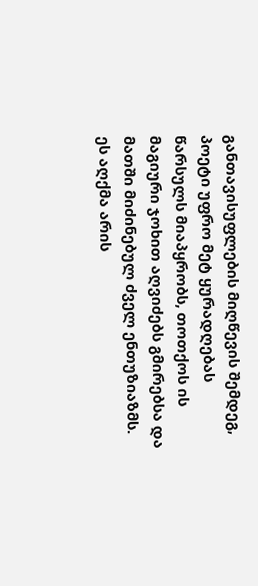განთავისუფლების მიღწევის შემდეგ, პოეტი უფრო მეტ ყურადღებას წარსულს მიაპყრობს, თოთქოს ის მაგიური ჯოხით აღვიძებს გმირებსა და მათში მიძინებულ ძველ ენთუზიაზმს. ეს აღქმა არის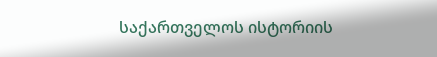საქართველოს ისტორიის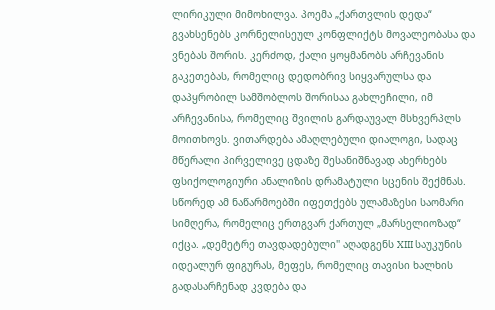ლირიკული მიმოხილვა. პოემა „ქართვლის დედა“ გვახსენებს კორნელისეულ კონფლიქტს მოვალეობასა და ვნებას შორის. კერძოდ, ქალი ყოყმანობს არჩევანის გაკეთებას, რომელიც დედობრივ სიყვარულსა და დაპყრობილ სამშობლოს შორისაა გახლეჩილი, იმ არჩევანისა, რომელიც შვილის გარდაუვალ მსხვერპლს მოითხოვს. ვითარდება ამაღლებული დიალოგი, სადაც მწერალი პირველივე ცდაზე შესანიშნავად ახერხებს ფსიქოლოგიური ანალიზის დრამატული სცენის შექმნას. სწორედ ამ ნაწარმოებში იფეთქებს ულამაზესი საომარი სიმღერა, რომელიც ერთგვარ ქართულ „მარსელიოზად“ იქცა. „დემეტრე თავდადებული'' აღადგენს XIII საუკუნის იდეალურ ფიგურას, მეფეს, რომელიც თავისი ხალხის გადასარჩენად კვდება და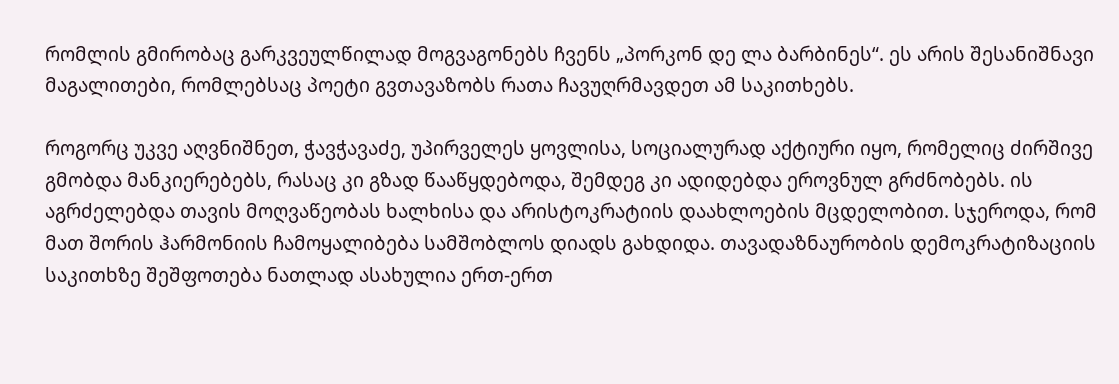რომლის გმირობაც გარკვეულწილად მოგვაგონებს ჩვენს „პორკონ დე ლა ბარბინეს“. ეს არის შესანიშნავი მაგალითები, რომლებსაც პოეტი გვთავაზობს რათა ჩავუღრმავდეთ ამ საკითხებს.

როგორც უკვე აღვნიშნეთ, ჭავჭავაძე, უპირველეს ყოვლისა, სოციალურად აქტიური იყო, რომელიც ძირშივე გმობდა მანკიერებებს, რასაც კი გზად წააწყდებოდა, შემდეგ კი ადიდებდა ეროვნულ გრძნობებს. ის აგრძელებდა თავის მოღვაწეობას ხალხისა და არისტოკრატიის დაახლოების მცდელობით. სჯეროდა, რომ მათ შორის ჰარმონიის ჩამოყალიბება სამშობლოს დიადს გახდიდა. თავადაზნაურობის დემოკრატიზაციის საკითხზე შეშფოთება ნათლად ასახულია ერთ-ერთ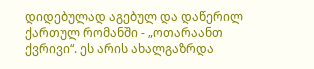დიდებულად აგებულ და დაწერილ ქართულ რომანში - „ოთარაანთ ქვრივი“. ეს არის ახალგაზრდა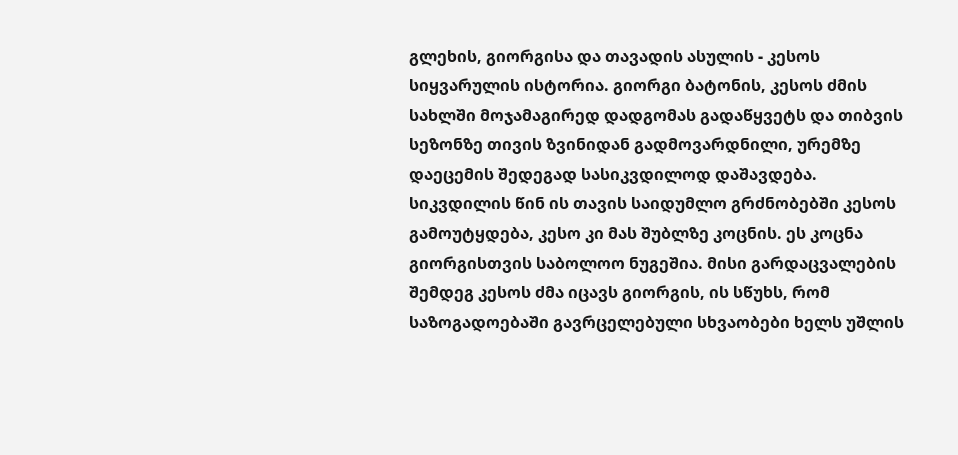გლეხის, გიორგისა და თავადის ასულის - კესოს სიყვარულის ისტორია. გიორგი ბატონის, კესოს ძმის სახლში მოჯამაგირედ დადგომას გადაწყვეტს და თიბვის სეზონზე თივის ზვინიდან გადმოვარდნილი, ურემზე დაეცემის შედეგად სასიკვდილოდ დაშავდება. სიკვდილის წინ ის თავის საიდუმლო გრძნობებში კესოს გამოუტყდება, კესო კი მას შუბლზე კოცნის. ეს კოცნა გიორგისთვის საბოლოო ნუგეშია. მისი გარდაცვალების შემდეგ კესოს ძმა იცავს გიორგის, ის სწუხს, რომ საზოგადოებაში გავრცელებული სხვაობები ხელს უშლის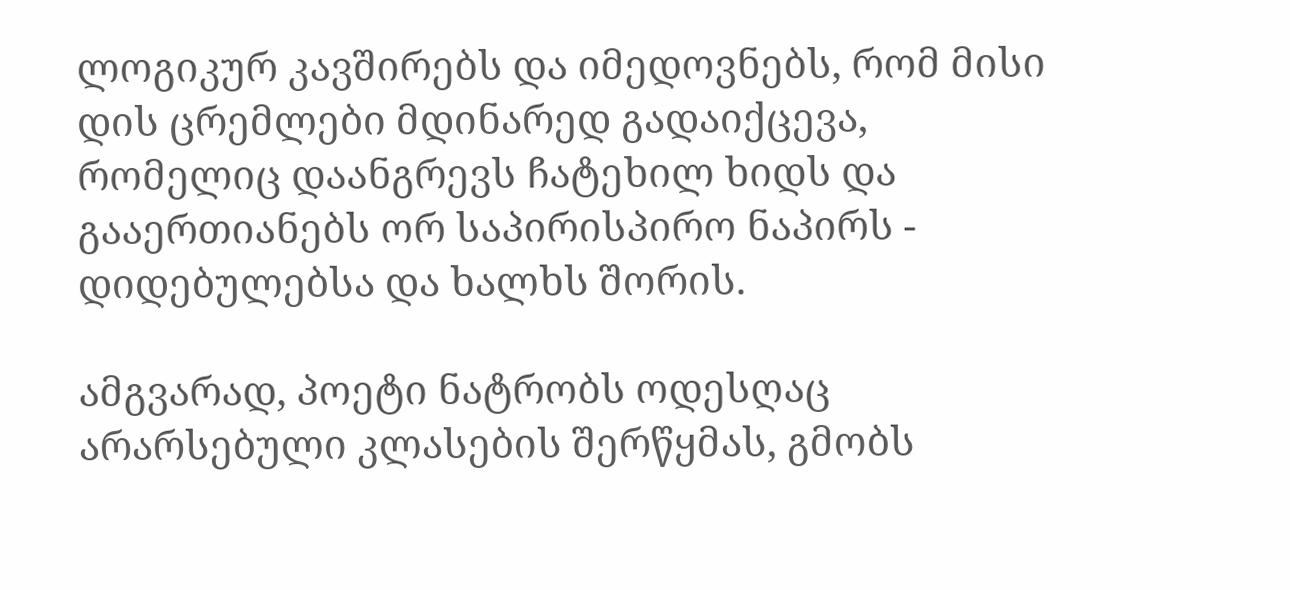ლოგიკურ კავშირებს და იმედოვნებს, რომ მისი დის ცრემლები მდინარედ გადაიქცევა, რომელიც დაანგრევს ჩატეხილ ხიდს და გააერთიანებს ორ საპირისპირო ნაპირს - დიდებულებსა და ხალხს შორის.

ამგვარად, პოეტი ნატრობს ოდესღაც არარსებული კლასების შერწყმას, გმობს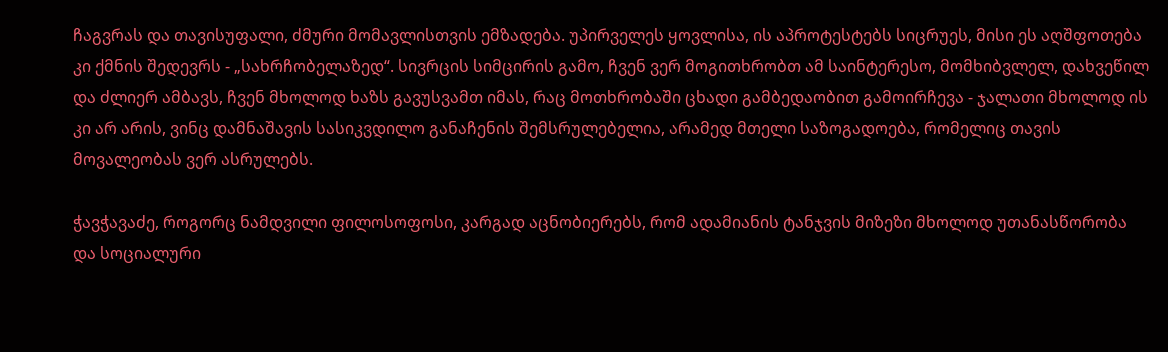ჩაგვრას და თავისუფალი, ძმური მომავლისთვის ემზადება. უპირველეს ყოვლისა, ის აპროტესტებს სიცრუეს, მისი ეს აღშფოთება კი ქმნის შედევრს - „სახრჩობელაზედ“. სივრცის სიმცირის გამო, ჩვენ ვერ მოგითხრობთ ამ საინტერესო, მომხიბვლელ, დახვეწილ და ძლიერ ამბავს, ჩვენ მხოლოდ ხაზს გავუსვამთ იმას, რაც მოთხრობაში ცხადი გამბედაობით გამოირჩევა - ჯალათი მხოლოდ ის კი არ არის, ვინც დამნაშავის სასიკვდილო განაჩენის შემსრულებელია, არამედ მთელი საზოგადოება, რომელიც თავის მოვალეობას ვერ ასრულებს.

ჭავჭავაძე, როგორც ნამდვილი ფილოსოფოსი, კარგად აცნობიერებს, რომ ადამიანის ტანჯვის მიზეზი მხოლოდ უთანასწორობა და სოციალური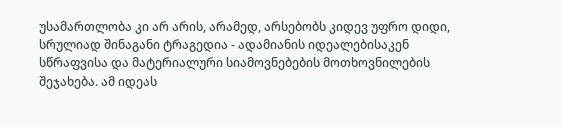უსამართლობა კი არ არის, არამედ, არსებობს კიდევ უფრო დიდი, სრულიად შინაგანი ტრაგედია - ადამიანის იდეალებისაკენ სწრაფვისა და მატერიალური სიამოვნებების მოთხოვნილების შეჯახება. ამ იდეას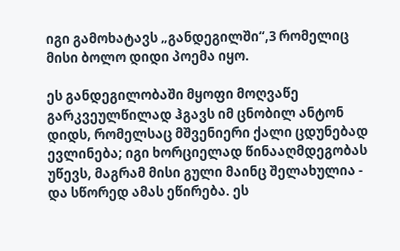იგი გამოხატავს „განდეგილში“,3 რომელიც მისი ბოლო დიდი პოემა იყო.

ეს განდეგილობაში მყოფი მოღვაწე გარკვეულწილად ჰგავს იმ ცნობილ ანტონ დიდს, რომელსაც მშვენიერი ქალი ცდუნებად ევლინება; იგი ხორციელად წინააღმდეგობას უწევს, მაგრამ მისი გული მაინც შელახულია - და სწორედ ამას ეწირება. ეს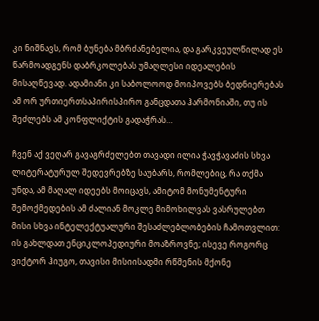კი ნიშნავს, რომ ბუნება მბრძანებელია, და გარკვეულწილად ეს წარმოადგენს დაბრკოლებას უმაღლესი იდეალების მისაღწევად. ადამიანი კი საბოლოოდ მოიპოვებს ბედნიერებას ამ ორ ურთიერთსაპირისპირო განცდათა ჰარმონიაში, თუ ის შეძლებს ამ კონფლიქტის გადაჭრას…

ჩვენ აქ ვეღარ გავაგრძელებთ თავადი ილია ჭავჭავაძის სხვა ლიტერატურულ შედევრებზე საუბარს, რომლებიც, რა თქმა უნდა, ამ მაღალ იდეებს მოიცავს, ამიტომ მონუმენტური შემოქმედების ამ ძალიან მოკლე მიმოხილვას ვასრულებთ მისი სხვა ინტელექტუალური შესაძლებლობების ჩამოთვლით: ის გახლდათ ენციკლოპედიური მოაზროვნე; ისევე როგორც ვიქტორ ჰიუგო, თავისი მისიისადმი რწმენის მქონე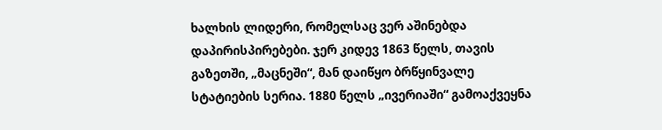ხალხის ლიდერი, რომელსაც ვერ აშინებდა დაპირისპირებები. ჯერ კიდევ 1863 წელს, თავის გაზეთში, „მაცნეში“, მან დაიწყო ბრწყინვალე სტატიების სერია. 1880 წელს „ივერიაში“ გამოაქვეყნა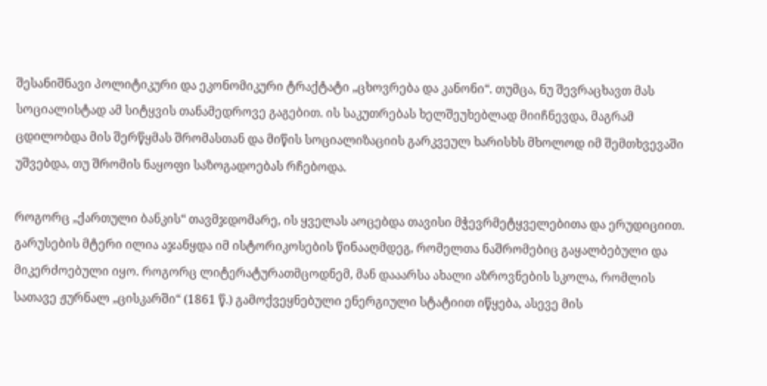შესანიშნავი პოლიტიკური და ეკონომიკური ტრაქტატი „ცხოვრება და კანონი“. თუმცა, ნუ შევრაცხავთ მას სოციალისტად ამ სიტყვის თანამედროვე გაგებით. ის საკუთრებას ხელშეუხებლად მიიჩნევდა, მაგრამ ცდილობდა მის შერწყმას შრომასთან და მიწის სოციალიზაციის გარკვეულ ხარისხს მხოლოდ იმ შემთხვევაში უშვებდა, თუ შრომის ნაყოფი საზოგადოებას რჩებოდა.

როგორც „ქართული ბანკის“ თავმჯდომარე, ის ყველას აოცებდა თავისი მჭევრმეტყველებითა და ერუდიციით. გარუსების მტერი ილია აჯანყდა იმ ისტორიკოსების წინააღმდეგ, რომელთა ნაშრომებიც გაყალბებული და მიკერძოებული იყო. როგორც ლიტერატურათმცოდნემ, მან დააარსა ახალი აზროვნების სკოლა, რომლის სათავე ჟურნალ „ცისკარში“ (1861 წ.) გამოქვეყნებული ენერგიული სტატიით იწყება, ასევე მის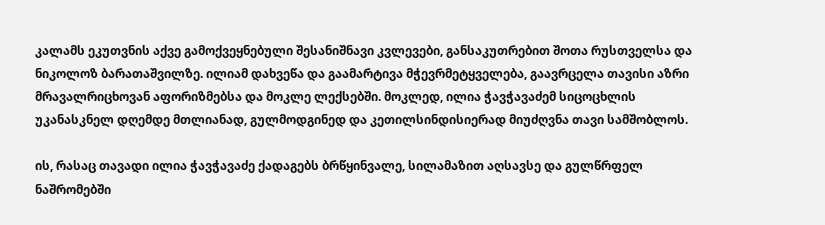კალამს ეკუთვნის აქვე გამოქვეყნებული შესანიშნავი კვლევები, განსაკუთრებით შოთა რუსთველსა და ნიკოლოზ ბარათაშვილზე. ილიამ დახვეწა და გაამარტივა მჭევრმეტყველება, გაავრცელა თავისი აზრი მრავალრიცხოვან აფორიზმებსა და მოკლე ლექსებში. მოკლედ, ილია ჭავჭავაძემ სიცოცხლის უკანასკნელ დღემდე მთლიანად, გულმოდგინედ და კეთილსინდისიერად მიუძღვნა თავი სამშობლოს.

ის, რასაც თავადი ილია ჭავჭავაძე ქადაგებს ბრწყინვალე, სილამაზით აღსავსე და გულწრფელ ნაშრომებში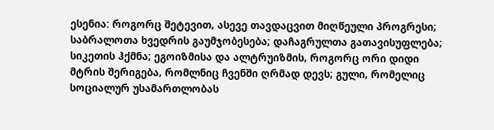ესენია: როგორც შეტევით, ასევე თავდაცვით მიღწეული პროგრესი; საბრალოთა ხვედრის გაუმჯობესება; დაჩაგრულთა გათავისუფლება; სიკეთის ჰქმნა; ეგოიზმისა და ალტრუიზმის, როგორც ორი დიდი მტრის შერიგება, რომლნიც ჩვენში ღრმად დევს; გული, რომელიც სოციალურ უსამართლობას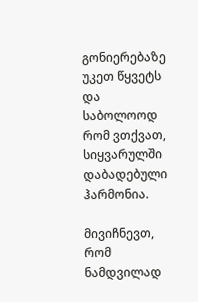გონიერებაზე უკეთ წყვეტს და საბოლოოდ რომ ვთქვათ, სიყვარულში დაბადებული ჰარმონია.

მივიჩნევთ, რომ ნამდვილად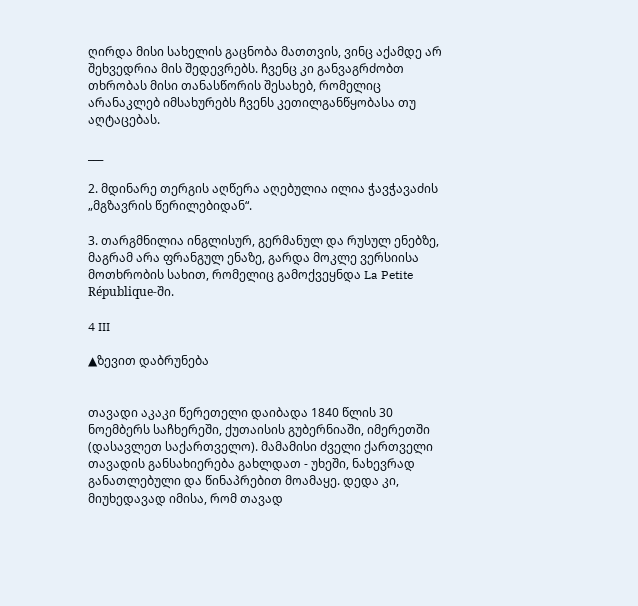ღირდა მისი სახელის გაცნობა მათთვის, ვინც აქამდე არ შეხვედრია მის შედევრებს. ჩვენც კი განვაგრძობთ თხრობას მისი თანასწორის შესახებ, რომელიც არანაკლებ იმსახურებს ჩვენს კეთილგანწყობასა თუ აღტაცებას.

___

2. მდინარე თერგის აღწერა აღებულია ილია ჭავჭავაძის „მგზავრის წერილებიდან“.

3. თარგმნილია ინგლისურ, გერმანულ და რუსულ ენებზე, მაგრამ არა ფრანგულ ენაზე, გარდა მოკლე ვერსიისა მოთხრობის სახით, რომელიც გამოქვეყნდა La Petite République-ში.

4 III

▲ზევით დაბრუნება


თავადი აკაკი წერეთელი დაიბადა 1840 წლის 30 ნოემბერს საჩხერეში, ქუთაისის გუბერნიაში, იმერეთში (დასავლეთ საქართველო). მამამისი ძველი ქართველი თავადის განსახიერება გახლდათ - უხეში, ნახევრად განათლებული და წინაპრებით მოამაყე. დედა კი, მიუხედავად იმისა, რომ თავად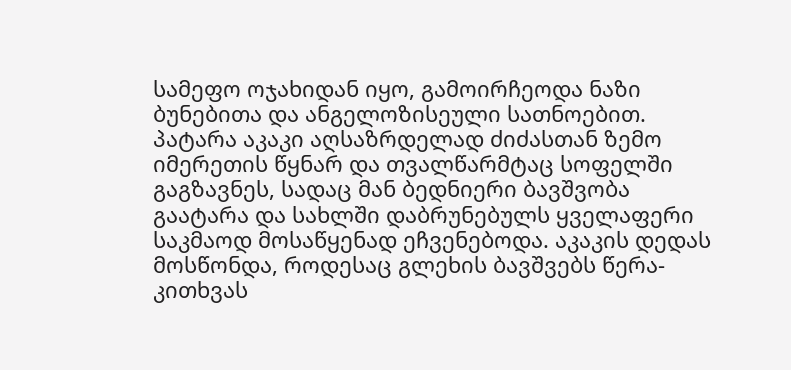სამეფო ოჯახიდან იყო, გამოირჩეოდა ნაზი ბუნებითა და ანგელოზისეული სათნოებით. პატარა აკაკი აღსაზრდელად ძიძასთან ზემო იმერეთის წყნარ და თვალწარმტაც სოფელში გაგზავნეს, სადაც მან ბედნიერი ბავშვობა გაატარა და სახლში დაბრუნებულს ყველაფერი საკმაოდ მოსაწყენად ეჩვენებოდა. აკაკის დედას მოსწონდა, როდესაც გლეხის ბავშვებს წერა-კითხვას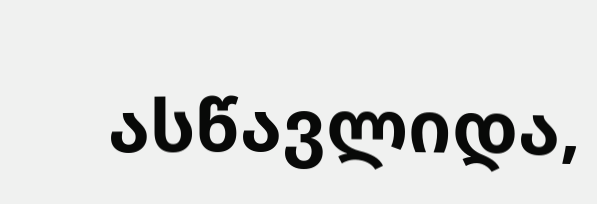ასწავლიდა,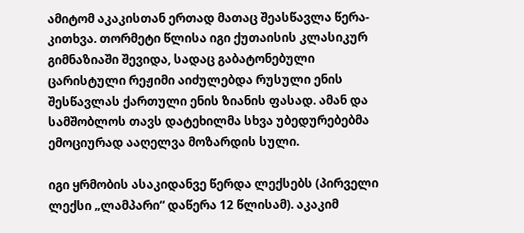ამიტომ აკაკისთან ერთად მათაც შეასწავლა წერა-კითხვა. თორმეტი წლისა იგი ქუთაისის კლასიკურ გიმნაზიაში შევიდა, სადაც გაბატონებული ცარისტული რეჟიმი აიძულებდა რუსული ენის შესწავლას ქართული ენის ზიანის ფასად. ამან და სამშობლოს თავს დატეხილმა სხვა უბედურებებმა ემოციურად ააღელვა მოზარდის სული.

იგი ყრმობის ასაკიდანვე წერდა ლექსებს (პირველი ლექსი „ლამპარი“ დაწერა 12 წლისამ). აკაკიმ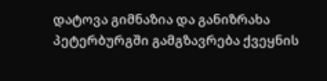დატოვა გიმნაზია და განიზრახა პეტერბურგში გამგზავრება ქვეყნის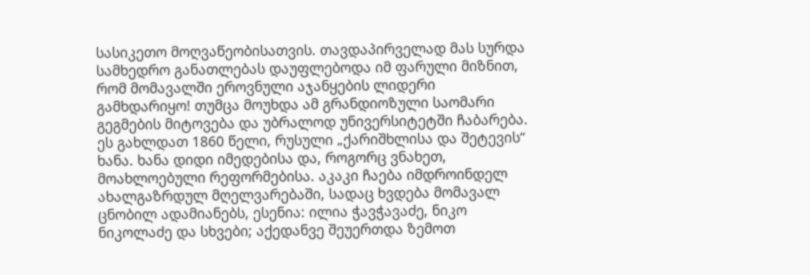სასიკეთო მოღვაწეობისათვის. თავდაპირველად მას სურდა სამხედრო განათლებას დაუფლებოდა იმ ფარული მიზნით, რომ მომავალში ეროვნული აჯანყების ლიდერი გამხდარიყო! თუმცა მოუხდა ამ გრანდიოზული საომარი გეგმების მიტოვება და უბრალოდ უნივერსიტეტში ჩაბარება. ეს გახლდათ 1860 წელი, რუსული „ქარიშხლისა და შეტევის“ ხანა. ხანა დიდი იმედებისა და, როგორც ვნახეთ, მოახლოებული რეფორმებისა. აკაკი ჩაება იმდროინდელ ახალგაზრდულ მღელვარებაში, სადაც ხვდება მომავალ ცნობილ ადამიანებს, ესენია: ილია ჭავჭავაძე, ნიკო ნიკოლაძე და სხვები; აქედანვე შეუერთდა ზემოთ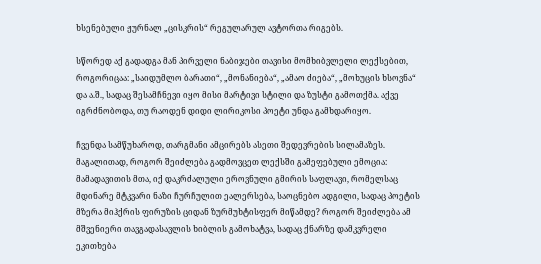ხსენებული ჟურნალ „ცისკრის“ რეგულარულ ავტორთა რიგებს.

სწორედ აქ გადადგა მან პირველი ნაბიჯები თავისი მომხიბვლელი ლექსებით, როგორიცაა: „საიდუმლო ბარათი“, „მონანიება“, „ამაო ძიება“, „მოხუცის ხსოვნა“ და ა.შ., სადაც შესამჩნევი იყო მისი მარტივი სტილი და ზუსტი გამოთქმა. აქვე იგრძნობოდა, თუ რაოდენ დიდი ლირიკოსი პოეტი უნდა გამხდარიყო.

ჩვენდა სამწუხაროდ, თარგმანი ამცირებს ასეთი შედევრების სილამაზეს. მაგალითად, როგორ შეიძლება გადმოვცეთ ლექსში გამეფებული ემოცია: მამადავითის მთა, იქ დაკრძალული ეროვნული გმირის საფლავი, რომელსაც მდინარე მტკვარი ნაზი ჩურჩულით ეალერსება, საოცნებო ადგილი, სადაც პოეტის მზერა მიჰქრის ფირუზის ციდან ზურმუხტისფერ მიწამდე? როგორ შეიძლება ამ მშვენიერი თავგადასავლის ხიბლის გამოხატვა, სადაც ქნარზე დამკვრელი ეკითხება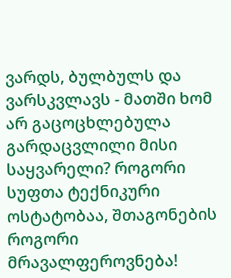ვარდს, ბულბულს და ვარსკვლავს - მათში ხომ არ გაცოცხლებულა გარდაცვლილი მისი საყვარელი? როგორი სუფთა ტექნიკური ოსტატობაა, შთაგონების როგორი მრავალფეროვნება!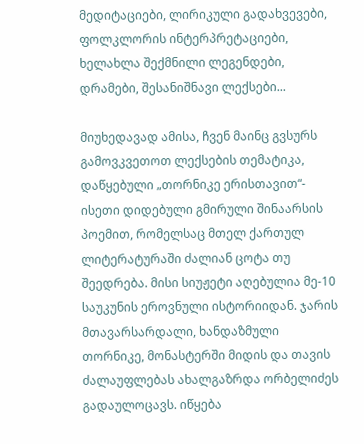მედიტაციები, ლირიკული გადახვევები, ფოლკლორის ინტერპრეტაციები, ხელახლა შექმნილი ლეგენდები, დრამები, შესანიშნავი ლექსები...

მიუხედავად ამისა, ჩვენ მაინც გვსურს გამოვკვეთოთ ლექსების თემატიკა, დაწყებული „თორნიკე ერისთავით“- ისეთი დიდებული გმირული შინაარსის პოემით, რომელსაც მთელ ქართულ ლიტერატურაში ძალიან ცოტა თუ შეედრება. მისი სიუჟეტი აღებულია მე-10 საუკუნის ეროვნული ისტორიიდან. ჯარის მთავარსარდალი, ხანდაზმული თორნიკე, მონასტერში მიდის და თავის ძალაუფლებას ახალგაზრდა ორბელიძეს გადაულოცავს. იწყება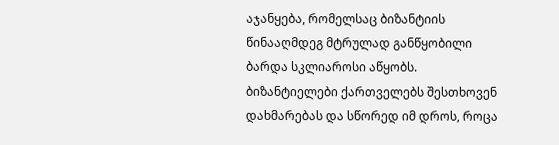აჯანყება, რომელსაც ბიზანტიის წინააღმდეგ მტრულად განწყობილი ბარდა სკლიაროსი აწყობს. ბიზანტიელები ქართველებს შესთხოვენ დახმარებას და სწორედ იმ დროს, როცა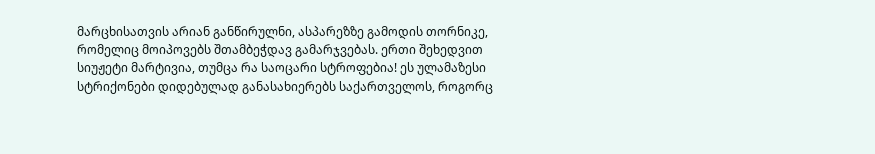მარცხისათვის არიან განწირულნი, ასპარეზზე გამოდის თორნიკე, რომელიც მოიპოვებს შთამბეჭდავ გამარჯვებას. ერთი შეხედვით სიუჟეტი მარტივია, თუმცა რა საოცარი სტროფებია! ეს ულამაზესი სტრიქონები დიდებულად განასახიერებს საქართველოს, როგორც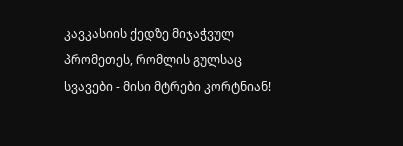კავკასიის ქედზე მიჯაჭვულ პრომეთეს, რომლის გულსაც სვავები - მისი მტრები კორტნიან!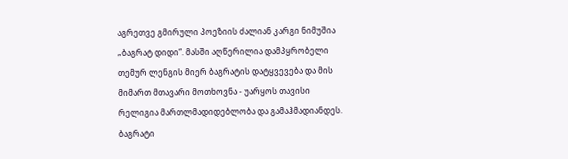აგრეთვე გმირული პოეზიის ძალიან კარგი ნიმუშია „ბაგრატ დიდი“. მასში აღწერილია დამპყრობელი თემურ ლენგის მიერ ბაგრატის დატყვევება და მის მიმართ მთავარი მოთხოვნა - უარყოს თავისი რელიგია მართლმადიდებლობა და გამაჰმადიანდეს. ბაგრატი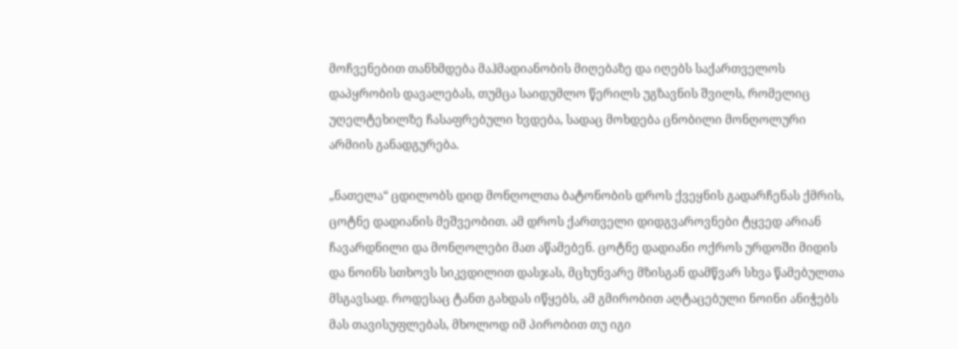მოჩვენებით თანხმდება მაჰმადიანობის მიღებაზე და იღებს საქართველოს დაპყრობის დავალებას, თუმცა საიდუმლო წერილს უგზავნის შვილს, რომელიც უღელტეხილზე ჩასაფრებული ხვდება, სადაც მოხდება ცნობილი მონღოლური არმიის განადგურება.

„ნათელა“ ცდილობს დიდ მონღოლთა ბატონობის დროს ქვეყნის გადარჩენას ქმრის, ცოტნე დადიანის მეშვეობით. ამ დროს ქართველი დიდგვაროვნები ტყვედ არიან ჩავარდნილი და მონღოლები მათ აწამებენ. ცოტნე დადიანი ოქროს ურდოში მიდის და ნოინს სთხოვს სიკვდილით დასჯას, მცხუნვარე მზისგან დამწვარ სხვა წამებულთა მსგავსად. როდესაც ტანთ გახდას იწყებს, ამ გმირობით აღტაცებული ნოინი ანიჭებს მას თავისუფლებას, მხოლოდ იმ პირობით თუ იგი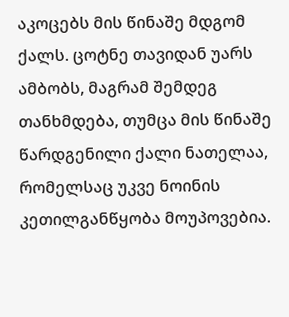აკოცებს მის წინაშე მდგომ ქალს. ცოტნე თავიდან უარს ამბობს, მაგრამ შემდეგ თანხმდება, თუმცა მის წინაშე წარდგენილი ქალი ნათელაა, რომელსაც უკვე ნოინის კეთილგანწყობა მოუპოვებია.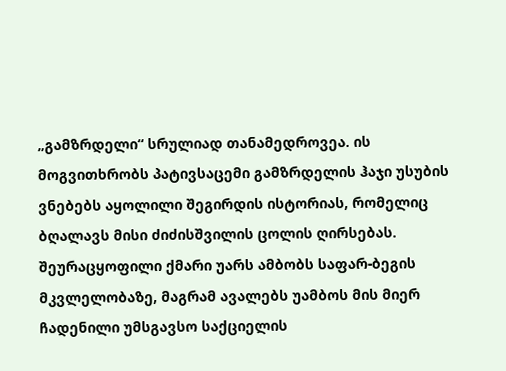„გამზრდელი“ სრულიად თანამედროვეა. ის მოგვითხრობს პატივსაცემი გამზრდელის ჰაჯი უსუბის ვნებებს აყოლილი შეგირდის ისტორიას, რომელიც ბღალავს მისი ძიძისშვილის ცოლის ღირსებას. შეურაცყოფილი ქმარი უარს ამბობს საფარ-ბეგის მკვლელობაზე, მაგრამ ავალებს უამბოს მის მიერ ჩადენილი უმსგავსო საქციელის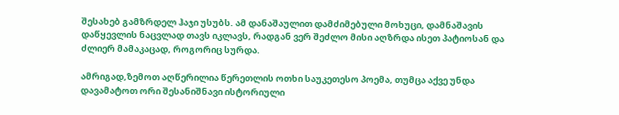შესახებ გამზრდელ ჰაჯი უსუბს. ამ დანაშაულით დამძიმებული მოხუცი, დამნაშავის დაწყევლის ნაცვლად თავს იკლავს, რადგან ვერ შეძლო მისი აღზრდა ისეთ პატიოსან და ძლიერ მამაკაცად, როგორიც სურდა.

ამრიგად,ზემოთ აღწერილია წერეთლის ოთხი საუკეთესო პოემა, თუმცა აქვე უნდა დავამატოთ ორი შესანიშნავი ისტორიული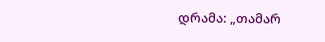დრამა: „თამარ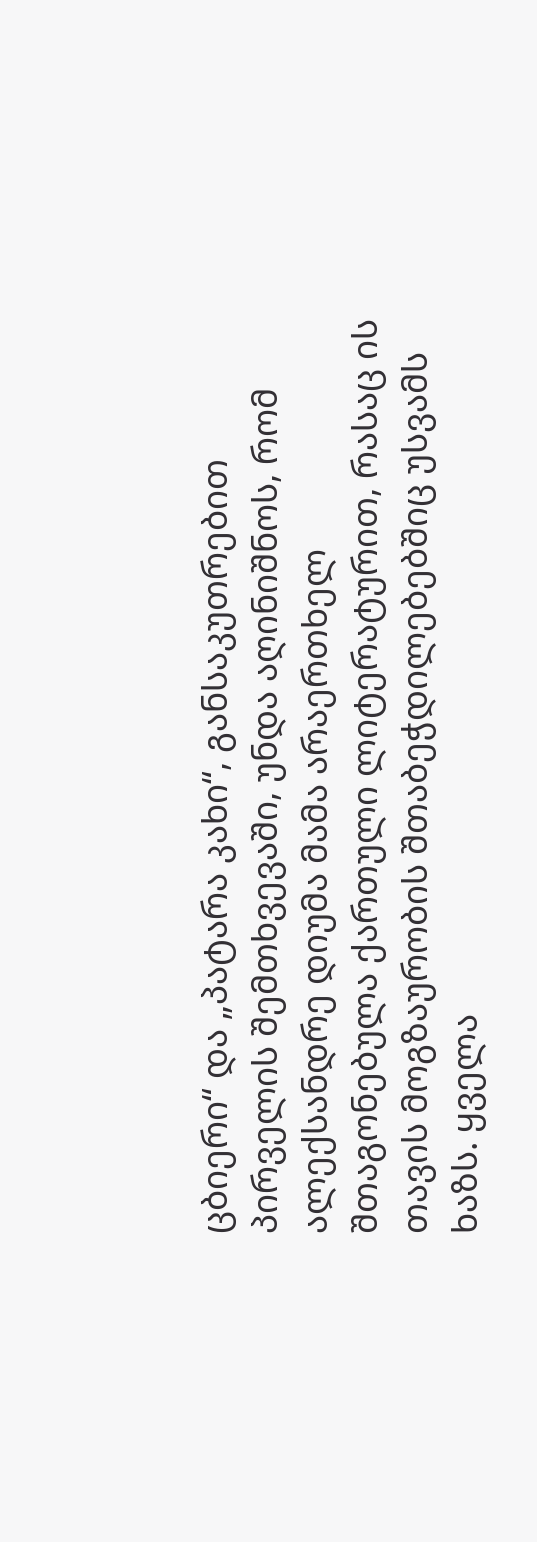ცბიერი“ და „პატარა კახი“, განსაკუთრებით პირველის შემთხვევაში, უნდა აღინიშნოს, რომ ალექსანდრე დიუმა მამა არაერთხელ შთაგონებულა ქართული ლიტერატურით, რასაც ის თავის მოგზაურობის შთაბეჭდილებებშიც უსვამს ხაზს. ყველა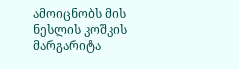ამოიცნობს მის ნესლის კოშკის მარგარიტა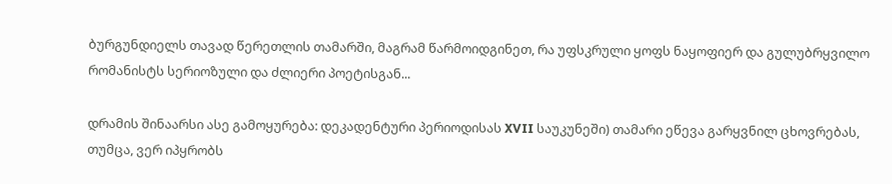ბურგუნდიელს თავად წერეთლის თამარში, მაგრამ წარმოიდგინეთ, რა უფსკრული ყოფს ნაყოფიერ და გულუბრყვილო რომანისტს სერიოზული და ძლიერი პოეტისგან...

დრამის შინაარსი ასე გამოყურება: დეკადენტური პერიოდისას XVII საუკუნეში) თამარი ეწევა გარყვნილ ცხოვრებას, თუმცა, ვერ იპყრობს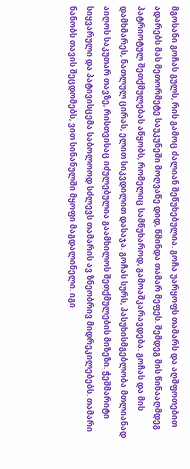მგოსანი გოჩას გულს, რის გამოც ძალიან შეწუხებულია. გოჩა უარყოფს თამარს და აღშფოთებით ადარებს მას მეთორმეტე საუკუნეში მოღვაწე დიდ, წმინდა თამარ მეფეს. შემდეგ მის წინააღმდეგ პატრიოტულ შეთქმულებას აწყობს, რომელიც სამწუხაროდ, გამოაშკარავდება. გოჩას და მის დამხმარეს, ნათლულ ცირას, ელით სიკვდილით დასაჯა. გოჩას სურს, პასუხისმგებლობა მთლიანად აიღოს საკუთარ თავზე, რისთვისაც იძულებულია გაამხილოს შეთქმულების მიზეზი. ჭეშმარიტი სიყვარული და პატივისცემა საბოლოოდ სძლევს თამარის ავ ზნეობრივ მიდრეკილებებს. თამარი ნანობს თავის შეცდომებს, ვით სინანულში მყოფი მაგდალინელი. იგი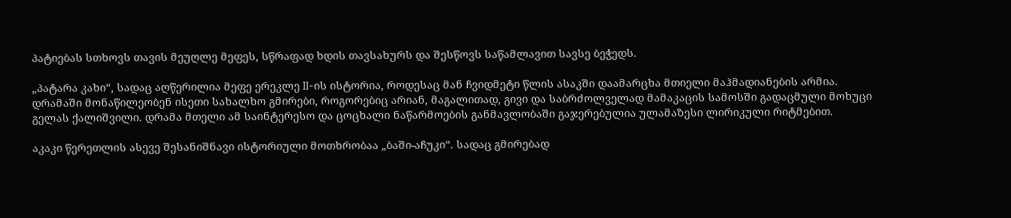პატიებას სთხოვს თავის მეუღლე მეფეს, სწრაფად ხდის თავსახურს და შესწოვს საწამლავით სავსე ბეჭედს.

„პატარა კახი“, სადაც აღწერილია მეფე ერეკლე II-ის ისტორია, როდესაც მან ჩვიდმეტი წლის ასაკში დაამარცხა მთიელი მაჰმადიანების არმია. დრამაში მონაწილეობენ ისეთი სახალხო გმირები, როგორებიც არიან, მაგალითად, გივი და საბრძოლველად მამაკაცის სამოსში გადაცმული მოხუცი გელას ქალიშვილი. დრამა მთელი ამ საინტერესო და ცოცხალი ნაწარმოების განმავლობაში გაჯერებულია ულამაზესი ლირიკული რიტმებით.

აკაკი წერეთლის ასევე შესანიშნავი ისტორიული მოთხრობაა „ბაში-აჩუკი“. სადაც გმირებად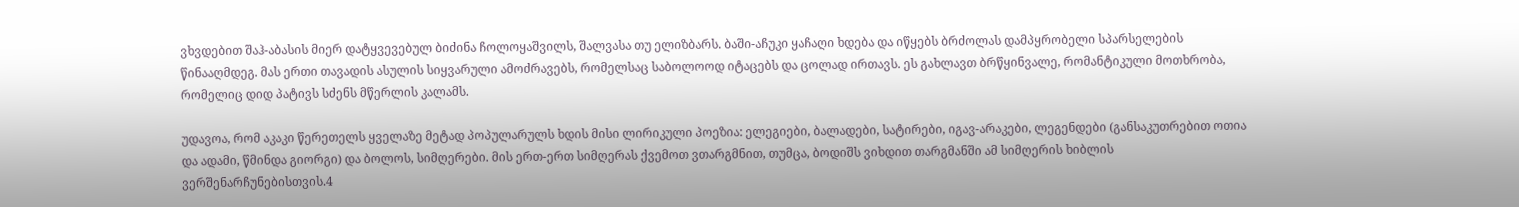ვხვდებით შაჰ-აბასის მიერ დატყვევებულ ბიძინა ჩოლოყაშვილს, შალვასა თუ ელიზბარს. ბაში-აჩუკი ყაჩაღი ხდება და იწყებს ბრძოლას დამპყრობელი სპარსელების წინააღმდეგ. მას ერთი თავადის ასულის სიყვარული ამოძრავებს, რომელსაც საბოლოოდ იტაცებს და ცოლად ირთავს. ეს გახლავთ ბრწყინვალე, რომანტიკული მოთხრობა, რომელიც დიდ პატივს სძენს მწერლის კალამს.

უდავოა, რომ აკაკი წერეთელს ყველაზე მეტად პოპულარულს ხდის მისი ლირიკული პოეზია: ელეგიები, ბალადები, სატირები, იგავ-არაკები, ლეგენდები (განსაკუთრებით ოთია და ადამი, წმინდა გიორგი) და ბოლოს, სიმღერები. მის ერთ-ერთ სიმღერას ქვემოთ ვთარგმნით, თუმცა, ბოდიშს ვიხდით თარგმანში ამ სიმღერის ხიბლის ვერშენარჩუნებისთვის.4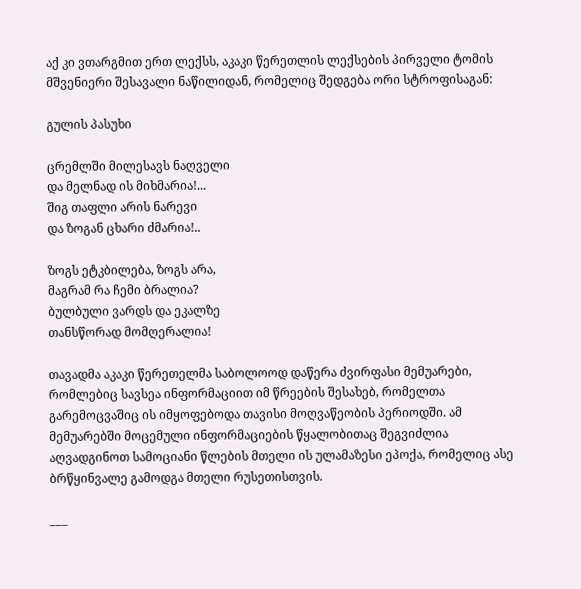აქ კი ვთარგმით ერთ ლექსს, აკაკი წერეთლის ლექსების პირველი ტომის მშვენიერი შესავალი ნაწილიდან, რომელიც შედგება ორი სტროფისაგან:

გულის პასუხი

ცრემლში მილესავს ნაღველი
და მელნად ის მიხმარია!...
შიგ თაფლი არის ნარევი
და ზოგან ცხარი ძმარია!..

ზოგს ეტკბილება, ზოგს არა,
მაგრამ რა ჩემი ბრალია?
ბულბული ვარდს და ეკალზე
თანსწორად მომღერალია!

თავადმა აკაკი წერეთელმა საბოლოოდ დაწერა ძვირფასი მემუარები, რომლებიც სავსეა ინფორმაციით იმ წრეების შესახებ, რომელთა გარემოცვაშიც ის იმყოფებოდა თავისი მოღვაწეობის პერიოდში. ამ მემუარებში მოცემული ინფორმაციების წყალობითაც შეგვიძლია აღვადგინოთ სამოციანი წლების მთელი ის ულამაზესი ეპოქა, რომელიც ასე ბრწყინვალე გამოდგა მთელი რუსეთისთვის.

___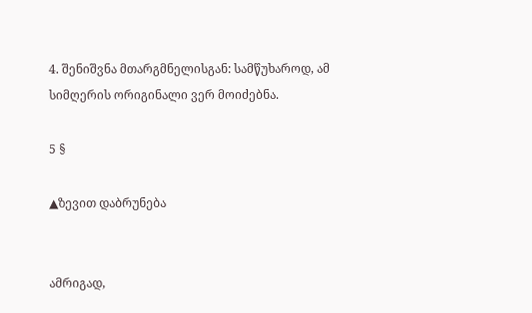4. შენიშვნა მთარგმნელისგან: სამწუხაროდ, ამ სიმღერის ორიგინალი ვერ მოიძებნა.

5 §

▲ზევით დაბრუნება


ამრიგად,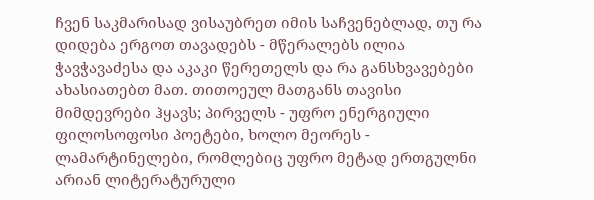ჩვენ საკმარისად ვისაუბრეთ იმის საჩვენებლად, თუ რა დიდება ერგოთ თავადებს - მწერალებს ილია ჭავჭავაძესა და აკაკი წერეთელს და რა განსხვავებები ახასიათებთ მათ. თითოეულ მათგანს თავისი მიმდევრები ჰყავს; პირველს - უფრო ენერგიული ფილოსოფოსი პოეტები, ხოლო მეორეს - ლამარტინელები, რომლებიც უფრო მეტად ერთგულნი არიან ლიტერატურული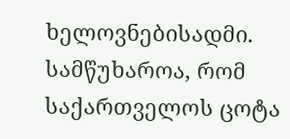ხელოვნებისადმი. სამწუხაროა, რომ საქართველოს ცოტა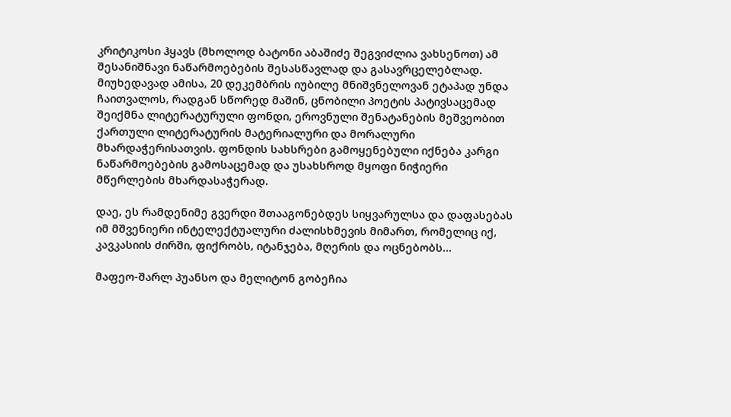კრიტიკოსი ჰყავს (მხოლოდ ბატონი აბაშიძე შეგვიძლია ვახსენოთ) ამ შესანიშნავი ნაწარმოებების შესასწავლად და გასავრცელებლად. მიუხედავად ამისა, 20 დეკემბრის იუბილე მნიშვნელოვან ეტაპად უნდა ჩაითვალოს, რადგან სწორედ მაშინ, ცნობილი პოეტის პატივსაცემად შეიქმნა ლიტერატურული ფონდი, ეროვნული შენატანების მეშვეობით ქართული ლიტერატურის მატერიალური და მორალური მხარდაჭერისათვის. ფონდის სახსრები გამოყენებული იქნება კარგი ნაწარმოებების გამოსაცემად და უსახსროდ მყოფი ნიჭიერი მწერლების მხარდასაჭერად.

დაე, ეს რამდენიმე გვერდი შთააგონებდეს სიყვარულსა და დაფასებას იმ მშვენიერი ინტელექტუალური ძალისხმევის მიმართ, რომელიც იქ, კავკასიის ძირში, ფიქრობს, იტანჯება, მღერის და ოცნებობს...

მაფეო-შარლ პუანსო და მელიტონ გობეჩია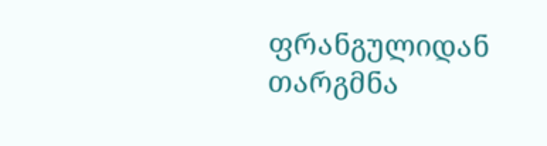ფრანგულიდან თარგმნა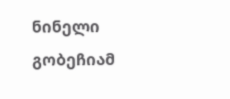ნინელი გობეჩიამ